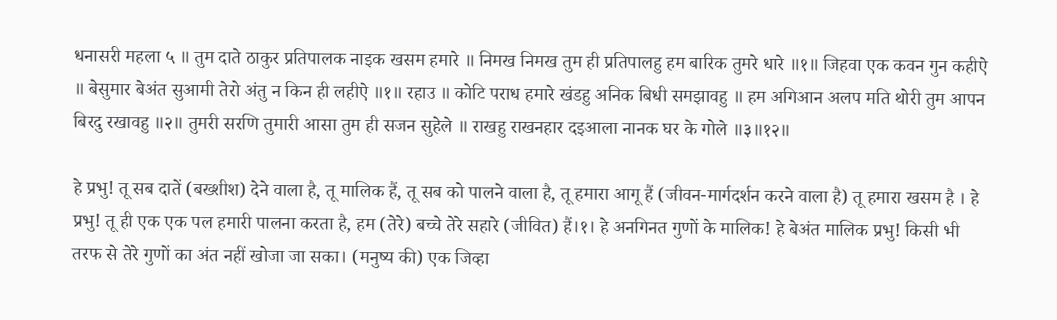धनासरी महला ५ ॥ तुम दाते ठाकुर प्रतिपालक नाइक खसम हमारे ॥ निमख निमख तुम ही प्रतिपालहु हम बारिक तुमरे धारे ॥१॥ जिहवा एक कवन गुन कहीऐ ॥ बेसुमार बेअंत सुआमी तेरो अंतु न किन ही लहीऐ ॥१॥ रहाउ ॥ कोटि पराध हमारे खंडहु अनिक बिधी समझावहु ॥ हम अगिआन अलप मति थोरी तुम आपन बिरदु रखावहु ॥२॥ तुमरी सरणि तुमारी आसा तुम ही सजन सुहेले ॥ राखहु राखनहार दइआला नानक घर के गोले ॥३॥१२॥

हे प्रभु! तू सब दातें (बख्शीश) देने वाला है, तू मालिक हैं, तू सब को पालने वाला है, तू हमारा आगू हैं (जीवन-मार्गदर्शन करने वाला है) तू हमारा खसम है । हे प्रभु! तू ही एक एक पल हमारी पालना करता है, हम (तेरे) बच्चे तेरे सहारे (जीवित) हैं।१। हे अनगिनत गुणों के मालिक! हे बेअंत मालिक प्रभु! किसी भी तरफ से तेरे गुणों का अंत नहीं खोजा जा सका। (मनुष्य की) एक जिव्हा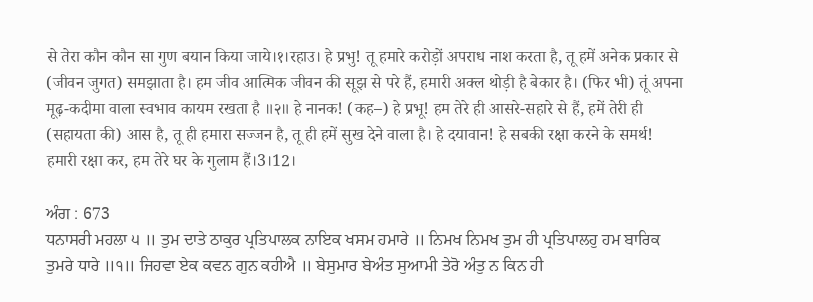से तेरा कौन कौन सा गुण बयान किया जाये।१।रहाउ। हे प्रभु! तू हमारे करोड़ों अपराध नाश करता है, तू हमें अनेक प्रकार से (जीवन जुगत) समझाता है। हम जीव आत्मिक जीवन की सूझ से परे हैं, हमारी अक्ल थोड़ी है बेकार है। (फिर भी) तूं अपना मूढ़-कदीमा वाला स्वभाव कायम रखता है ॥२॥ हे नानक! (कह–) हे प्रभू! हम तेरे ही आसरे-सहारे से हैं, हमें तेरी ही (सहायता की) आस है, तू ही हमारा सज्जन है, तू ही हमें सुख देने वाला है। हे दयावान! हे सबकी रक्षा करने के समर्थ! हमारी रक्षा कर, हम तेरे घर के गुलाम हैं।3।12।

ਅੰਗ : 673
ਧਨਾਸਰੀ ਮਹਲਾ ੫ ॥ ਤੁਮ ਦਾਤੇ ਠਾਕੁਰ ਪ੍ਰਤਿਪਾਲਕ ਨਾਇਕ ਖਸਮ ਹਮਾਰੇ ॥ ਨਿਮਖ ਨਿਮਖ ਤੁਮ ਹੀ ਪ੍ਰਤਿਪਾਲਹੁ ਹਮ ਬਾਰਿਕ ਤੁਮਰੇ ਧਾਰੇ ॥੧॥ ਜਿਹਵਾ ਏਕ ਕਵਨ ਗੁਨ ਕਹੀਐ ॥ ਬੇਸੁਮਾਰ ਬੇਅੰਤ ਸੁਆਮੀ ਤੇਰੋ ਅੰਤੁ ਨ ਕਿਨ ਹੀ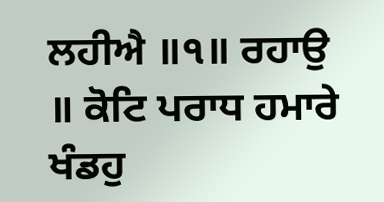ਲਹੀਐ ॥੧॥ ਰਹਾਉ ॥ ਕੋਟਿ ਪਰਾਧ ਹਮਾਰੇ ਖੰਡਹੁ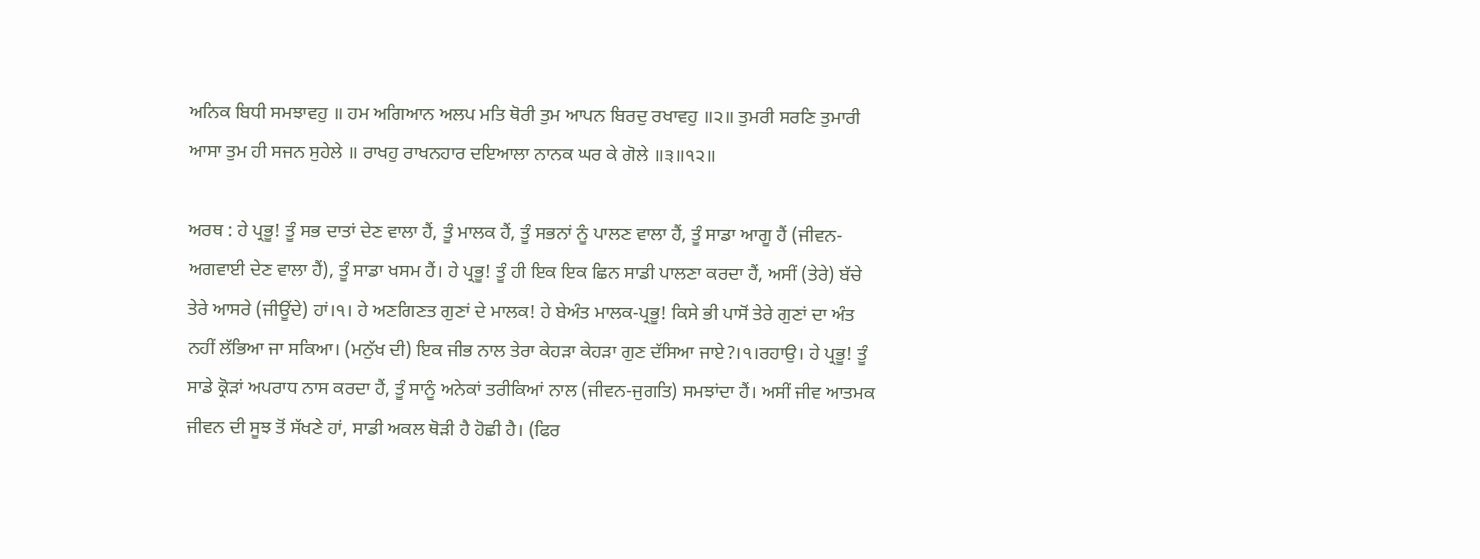ਅਨਿਕ ਬਿਧੀ ਸਮਝਾਵਹੁ ॥ ਹਮ ਅਗਿਆਨ ਅਲਪ ਮਤਿ ਥੋਰੀ ਤੁਮ ਆਪਨ ਬਿਰਦੁ ਰਖਾਵਹੁ ॥੨॥ ਤੁਮਰੀ ਸਰਣਿ ਤੁਮਾਰੀ ਆਸਾ ਤੁਮ ਹੀ ਸਜਨ ਸੁਹੇਲੇ ॥ ਰਾਖਹੁ ਰਾਖਨਹਾਰ ਦਇਆਲਾ ਨਾਨਕ ਘਰ ਕੇ ਗੋਲੇ ॥੩॥੧੨॥

ਅਰਥ : ਹੇ ਪ੍ਰਭੂ! ਤੂੰ ਸਭ ਦਾਤਾਂ ਦੇਣ ਵਾਲਾ ਹੈਂ, ਤੂੰ ਮਾਲਕ ਹੈਂ, ਤੂੰ ਸਭਨਾਂ ਨੂੰ ਪਾਲਣ ਵਾਲਾ ਹੈਂ, ਤੂੰ ਸਾਡਾ ਆਗੂ ਹੈਂ (ਜੀਵਨ-ਅਗਵਾਈ ਦੇਣ ਵਾਲਾ ਹੈਂ), ਤੂੰ ਸਾਡਾ ਖਸਮ ਹੈਂ। ਹੇ ਪ੍ਰਭੂ! ਤੂੰ ਹੀ ਇਕ ਇਕ ਛਿਨ ਸਾਡੀ ਪਾਲਣਾ ਕਰਦਾ ਹੈਂ, ਅਸੀਂ (ਤੇਰੇ) ਬੱਚੇ ਤੇਰੇ ਆਸਰੇ (ਜੀਊਂਦੇ) ਹਾਂ।੧। ਹੇ ਅਣਗਿਣਤ ਗੁਣਾਂ ਦੇ ਮਾਲਕ! ਹੇ ਬੇਅੰਤ ਮਾਲਕ-ਪ੍ਰਭੂ! ਕਿਸੇ ਭੀ ਪਾਸੋਂ ਤੇਰੇ ਗੁਣਾਂ ਦਾ ਅੰਤ ਨਹੀਂ ਲੱਭਿਆ ਜਾ ਸਕਿਆ। (ਮਨੁੱਖ ਦੀ) ਇਕ ਜੀਭ ਨਾਲ ਤੇਰਾ ਕੇਹੜਾ ਕੇਹੜਾ ਗੁਣ ਦੱਸਿਆ ਜਾਏ?।੧।ਰਹਾਉ। ਹੇ ਪ੍ਰਭੂ! ਤੂੰ ਸਾਡੇ ਕ੍ਰੋੜਾਂ ਅਪਰਾਧ ਨਾਸ ਕਰਦਾ ਹੈਂ, ਤੂੰ ਸਾਨੂੰ ਅਨੇਕਾਂ ਤਰੀਕਿਆਂ ਨਾਲ (ਜੀਵਨ-ਜੁਗਤਿ) ਸਮਝਾਂਦਾ ਹੈਂ। ਅਸੀਂ ਜੀਵ ਆਤਮਕ ਜੀਵਨ ਦੀ ਸੂਝ ਤੋਂ ਸੱਖਣੇ ਹਾਂ, ਸਾਡੀ ਅਕਲ ਥੋੜੀ ਹੈ ਹੋਛੀ ਹੈ। (ਫਿਰ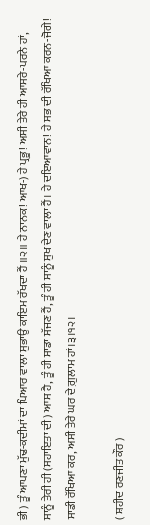ਭੀ) ਤੂੰ ਆਪਣਾ ਮੁੱਢ-ਕਦੀਮਾਂ ਦਾ ਪਿਆਰ ਵਾਲਾ ਸੁਭਾਉ ਕਾਇਮ ਰੱਖਦਾ ਹੈਂ ॥੨॥ ਹੇ ਨਾਨਕ! ਆਖ-) ਹੇ ਪ੍ਰਭੂ! ਅਸੀ ਤੇਰੇ ਹੀ ਆਸਰੇ-ਪਰਨੇ ਹਾਂ, ਸਾਨੂੰ ਤੇਰੀ ਹੀ (ਸਹਾਇਤਾ ਦੀ) ਆਸ ਹੈ, ਤੂੰ ਹੀ ਸਾਡਾ ਸੱਜਣ ਹੈਂ, ਤੂੰ ਹੀ ਸਾਨੂੰ ਸੁਖ ਦੇਣ ਵਾਲਾ ਹੈਂ। ਹੇ ਦਇਆਵਾਨ! ਹੇ ਸਭ ਦੀ ਰੱਖਿਆ ਕਰਨ-ਜੋਗੇ! ਸਾਡੀ ਰੱਖਿਆ ਕਰ, ਅਸੀ ਤੇਰੇ ਘਰ ਦੇ ਗ਼ੁਲਾਮ ਹਾਂ।੩।੧੨।

( ਸ਼ਹੀਦ ਰਣਜੀਤ ਕੌਰ )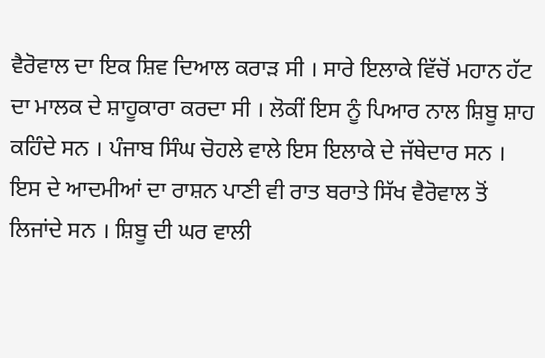ਵੈਰੋਵਾਲ ਦਾ ਇਕ ਸ਼ਿਵ ਦਿਆਲ ਕਰਾੜ ਸੀ । ਸਾਰੇ ਇਲਾਕੇ ਵਿੱਚੋਂ ਮਹਾਨ ਹੱਟ ਦਾ ਮਾਲਕ ਦੇ ਸ਼ਾਹੂਕਾਰਾ ਕਰਦਾ ਸੀ । ਲੋਕੀਂ ਇਸ ਨੂੰ ਪਿਆਰ ਨਾਲ ਸ਼ਿਬੂ ਸ਼ਾਹ ਕਹਿੰਦੇ ਸਨ । ਪੰਜਾਬ ਸਿੰਘ ਚੋਹਲੇ ਵਾਲੇ ਇਸ ਇਲਾਕੇ ਦੇ ਜੱਥੇਦਾਰ ਸਨ । ਇਸ ਦੇ ਆਦਮੀਆਂ ਦਾ ਰਾਸ਼ਨ ਪਾਣੀ ਵੀ ਰਾਤ ਬਰਾਤੇ ਸਿੱਖ ਵੈਰੋਵਾਲ ਤੋਂ ਲਿਜਾਂਦੇ ਸਨ । ਸ਼ਿਬੂ ਦੀ ਘਰ ਵਾਲੀ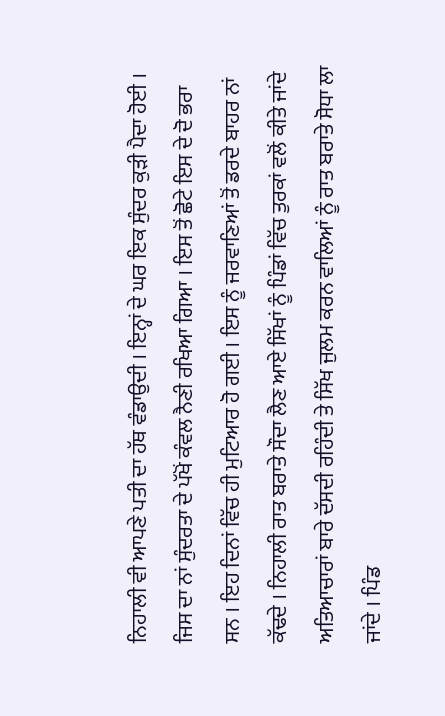ਨਿਹਾਲੀ ਵੀ ਆਪਣੇ ਪਤੀ ਦਾ ਹੱਥ ਵੰਡਾਉਦੀ । ਇਨ੍ਹਾਂ ਦੇ ਘਰ ਇਕ ਸੁੰਦਰ ਕੁੜੀ ਪੈਦਾ ਹੋਈ । ਜਿਸ ਦਾ ਨਾਂ ਸੁੰਦਰਤਾ ਦੇ ਪੱਖੋਂ ਕੰਵਲ ਨੈਣੀ ਰਖਿਆ ਗਿਆ । ਇਸ ਤੋਂ ਛੋਟੇ ਇਸ ਦੇ ਦੋ ਭਰਾ ਸਨ । ਇਹ ਦਿਨਾਂ ਵਿੱਚ ਹੀ ਮੁਟਿਆਰ ਹੋ ਗਈ । ਇਸ ਨੂੰ ਜਰਵਾਣਿਆਂ ਤੋਂ ਡਰਦੇ ਬਾਹਰ ਨਾਂ ਕੱਢਦੇ । ਨਿਹਾਲੀ ਰਾਤ ਬਰਾਤੇ ਸੌਦਾ ਲੈਣ ਆਏ ਸਿੱਖਾਂ ਨੂੰ ਪਿੰਡਾਂ ਵਿੱਚ ਤੁਰਕਾਂ ਵਲੋਂ ਕੀਤੇ ਜਾਂਦੇ ਅਤਿਆਚਾਰਾਂ ਬਾਰੇ ਦੱਸਦੀ ਰਹਿੰਦੀ ਤੇ ਸਿੱਖ ਜੁਲਮ ਕਰਨ ਵਾਲਿਆਂ ਨੂੰ ਰਾਤ ਬਰਾਤੇ ਸੋਧਾ ਲਾ ਜਾਂਦੇ । ਪਿੰਡ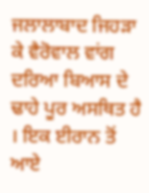ਜਲਾਲਾਬਾਦ ਜਿਹੜਾ ਕੇ ਵੈਰੋਵਾਲ ਵਾਂਗ ਦਰਿਆ ਬਿਆਸ ਦੇ ਢਾਹੇ ਪੂਰ ਅਸਥਿਤ ਹੈ । ਇਕ ਈਰਾਨ ਤੋਂ ਆਏ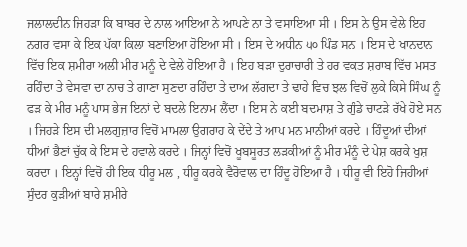ਜਲਾਲਦੀਨ ਜਿਹੜਾ ਕਿ ਬਾਬਰ ਦੇ ਨਾਲ ਆਇਆ ਨੇ ਆਪਣੇ ਨਾ ਤੇ ਵਸਾਇਆ ਸੀ । ਇਸ ਨੇ ਉਸ ਵੇਲੇ ਇਹ ਨਗਰ ਵਸਾ ਕੇ ਇਕ ਪੱਕਾ ਕਿਲਾ ਬਣਾਇਆ ਹੋਇਆ ਸੀ । ਇਸ ਦੇ ਅਧੀਨ ੫੦ ਪਿੰਡ ਸਨ । ਇਸ ਦੇ ਖਾਨਦਾਨ ਵਿੱਚ ਇਕ ਸ਼ਮੀਰਾ ਅਲੀ ਮੀਰ ਮਨੂੰ ਦੇ ਵੇਲੇ ਹੋਇਆ ਹੈ । ਇਹ ਬੜਾ ਦੁਰਾਚਾਰੀ ਤੇ ਹਰ ਵਕਤ ਸ਼ਰਾਬ ਵਿੱਚ ਮਸਤ ਰਹਿੰਦਾ ਤੇ ਵੇਸਵਾ ਦਾ ਨਾਚ ਤੇ ਗਾਣਾ ਸੁਣਦਾ ਰਹਿੰਦਾ ਤੇ ਦਾਅ ਲੱਗਦਾ ਤੇ ਢਾਹੇ ਵਿਚ ਝਲ ਵਿਚੋਂ ਲੁਕੇ ਕਿਸੇ ਸਿੰਘ ਨੂੰ ਫੜ ਕੇ ਮੀਰ ਮਨੂੰ ਪਾਸ ਭੇਜ ਇਨਾਂ ਦੇ ਬਦਲੇ ਇਨਾਮ ਲੈਂਦਾ । ਇਸ ਨੇ ਕਈ ਬਦਮਾਸ਼ ਤੇ ਗੁੰਡੇ ਚਾਟੜੇ ਰੱਖੇ ਹੋਏ ਸਨ । ਜਿਹੜੇ ਇਸ ਦੀ ਮਲਗੁਜ਼ਾਰ ਵਿਚੋਂ ਮਾਮਲਾ ਉਗਰਾਹ ਕੇ ਦੇਂਦੇ ਤੇ ਆਪ ਮਨ ਮਾਨੀਆਂ ਕਰਦੇ । ਹਿੰਦੂਆਂ ਦੀਆਂ ਧੀਆਂ ਭੈਣਾਂ ਚੁੱਕ ਕੇ ਇਸ ਦੇ ਹਵਾਲੇ ਕਰਦੇ । ਜਿਨ੍ਹਾਂ ਵਿਚੋਂ ਖੂਬਸੂਰਤ ਲੜਕੀਆਂ ਨੂੰ ਮੀਰ ਮੰਨੂੰ ਦੇ ਪੇਸ਼ ਕਰਕੇ ਖੁਸ਼ ਕਰਦਾ । ਇਨ੍ਹਾਂ ਵਿਚੋਂ ਹੀ ਇਕ ਧੀਰੂ ਮਲ , ਧੀਰੂ ਕਰਕੇ ਵੈਰੋਵਾਲ ਦਾ ਹਿੰਦੂ ਹੋਇਆ ਹੈ । ਧੀਰੂ ਵੀ ਇਹੋ ਜਿਹੀਆਂ ਸੁੰਦਰ ਕੁੜੀਆਂ ਬਾਰੇ ਸ਼ਮੀਰੇ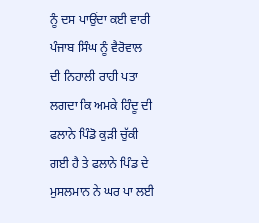ਨੂੰ ਦਸ ਪਾਉਂਦਾ ਕਈ ਵਾਰੀ ਪੰਜਾਬ ਸਿੰਘ ਨੂੰ ਵੈਰੋਵਾਲ ਦੀ ਨਿਹਾਲੀ ਰਾਹੀ ਪਤਾ ਲਗਦਾ ਕਿ ਅਮਕੇ ਹਿੰਦੂ ਦੀ ਫਲਾਨੇ ਪਿੰਡੋ ਕੁੜੀ ਚੁੱਕੀ ਗਈ ਹੈ ਤੇ ਫਲਾਨੇ ਪਿੰਡ ਦੇ ਮੁਸਲਮਾਨ ਨੇ ਘਰ ਪਾ ਲਈ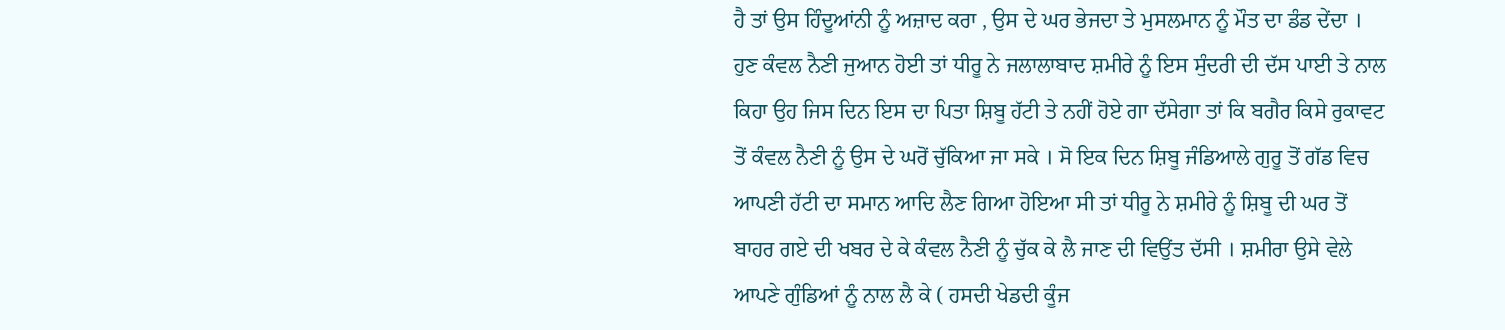ਹੈ ਤਾਂ ਉਸ ਹਿੰਦੂਆਂਨੀ ਨੂੰ ਅਜ਼ਾਦ ਕਰਾ , ਉਸ ਦੇ ਘਰ ਭੇਜਦਾ ਤੇ ਮੁਸਲਮਾਨ ਨੂੰ ਮੌਤ ਦਾ ਡੰਡ ਦੇਂਦਾ । ਹੁਣ ਕੰਵਲ ਨੈਣੀ ਜੁਆਨ ਹੋਈ ਤਾਂ ਧੀਰੂ ਨੇ ਜਲਾਲਾਬਾਦ ਸ਼ਮੀਰੇ ਨੂੰ ਇਸ ਸੁੰਦਰੀ ਦੀ ਦੱਸ ਪਾਈ ਤੇ ਨਾਲ ਕਿਹਾ ਉਹ ਜਿਸ ਦਿਨ ਇਸ ਦਾ ਪਿਤਾ ਸ਼ਿਬੂ ਹੱਟੀ ਤੇ ਨਹੀਂ ਹੋਏ ਗਾ ਦੱਸੇਗਾ ਤਾਂ ਕਿ ਬਗੈਰ ਕਿਸੇ ਰੁਕਾਵਟ ਤੋਂ ਕੰਵਲ ਨੈਣੀ ਨੂੰ ਉਸ ਦੇ ਘਰੋਂ ਚੁੱਕਿਆ ਜਾ ਸਕੇ । ਸੋ ਇਕ ਦਿਨ ਸ਼ਿਬੂ ਜੰਡਿਆਲੇ ਗੁਰੂ ਤੋਂ ਗੱਡ ਵਿਚ ਆਪਣੀ ਹੱਟੀ ਦਾ ਸਮਾਨ ਆਦਿ ਲੈਣ ਗਿਆ ਹੋਇਆ ਸੀ ਤਾਂ ਧੀਰੂ ਨੇ ਸ਼ਮੀਰੇ ਨੂੰ ਸ਼ਿਬੂ ਦੀ ਘਰ ਤੋਂ ਬਾਹਰ ਗਏ ਦੀ ਖਬਰ ਦੇ ਕੇ ਕੰਵਲ ਨੈਣੀ ਨੂੰ ਚੁੱਕ ਕੇ ਲੈ ਜਾਣ ਦੀ ਵਿਉਂਤ ਦੱਸੀ । ਸ਼ਮੀਰਾ ਉਸੇ ਵੇਲੇ ਆਪਣੇ ਗੁੰਡਿਆਂ ਨੂੰ ਨਾਲ ਲੈ ਕੇ ( ਹਸਦੀ ਖੇਡਦੀ ਕੂੰਜ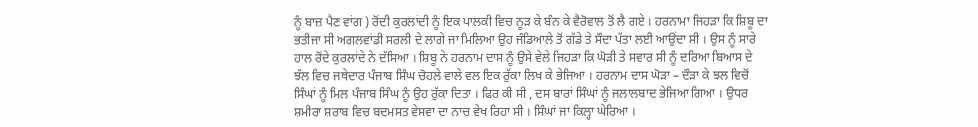ਨੂੰ ਬਾਜ਼ ਪੈਣ ਵਾਂਗ ) ਰੋਂਦੀ ਕੁਰਲਾਂਦੀ ਨੂੰ ਇਕ ਪਾਲਕੀ ਵਿਚ ਨੂੜ ਕੇ ਬੰਨ ਕੇ ਵੈਰੋਵਾਲ ਤੋਂ ਲੈ ਗਏ । ਹਰਨਾਮਾ ਜਿਹੜਾ ਕਿ ਸ਼ਿਬੂ ਦਾ ਭਤੀਜਾ ਸੀ ਅਗਲਵਾਂਡੀ ਸਰਲੀ ਦੇ ਲਾਗੇ ਜਾ ਮਿਲਿਆ ਉਹ ਜੰਡਿਆਲੇ ਤੋਂ ਗੱਡੇ ਤੇ ਸੌਦਾ ਪੱਤਾ ਲਈ ਆਉਂਦਾ ਸੀ । ਉਸ ਨੂੰ ਸਾਰੇ ਹਾਲ ਰੋਂਦੇ ਕੁਰਲਾਂਦੇ ਨੇ ਦੱਸਿਆ । ਸ਼ਿਬੂ ਨੇ ਹਰਨਾਮ ਦਾਸ ਨੂੰ ਉਸੇ ਵੇਲੇ ਜਿਹੜਾ ਕਿ ਘੋੜੀ ਤੇ ਸਵਾਰ ਸੀ ਨੂੰ ਦਰਿਆ ਬਿਆਸ ਦੇ ਝੱਲ ਵਿਚ ਜਥੇਦਾਰ ਪੰਜਾਬ ਸਿੰਘ ਚੋਹਲੇ ਵਾਲੇ ਵਲ ਇਕ ਰੁੱਕਾ ਲਿਖ ਕੇ ਭੇਜਿਆ । ਹਰਨਾਮ ਦਾਸ ਘੋੜਾ – ਦੌੜਾ ਕੇ ਝਲ ਵਿਚੋਂ ਸਿੰਘਾਂ ਨੂੰ ਮਿਲ ਪੰਜਾਬ ਸਿੰਘ ਨੂੰ ਉਹ ਰੁੱਕਾ ਦਿਤਾ । ਫਿਰ ਕੀ ਸੀ , ਦਸ ਬਾਰਾਂ ਸਿੰਘਾਂ ਨੂੰ ਜਲਾਲਬਾਦ ਭੇਜਿਆ ਗਿਆ । ਉਧਰ ਸ਼ਮੀਰਾ ਸ਼ਰਾਬ ਵਿਚ ਬਦਮਸਤ ਵੇਸਵਾ ਦਾ ਨਾਚ ਵੇਖ ਰਿਹਾ ਸੀ । ਸਿੰਘਾਂ ਜਾ ਕਿਲ੍ਹਾ ਘੇਰਿਆ ।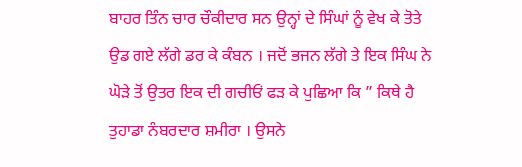ਬਾਹਰ ਤਿੰਨ ਚਾਰ ਚੌਕੀਦਾਰ ਸਨ ਉਨ੍ਹਾਂ ਦੇ ਸਿੰਘਾਂ ਨੂੰ ਵੇਖ ਕੇ ਤੋਤੇ ਉਡ ਗਏ ਲੱਗੇ ਡਰ ਕੇ ਕੰਬਨ । ਜਦੋਂ ਭਜਨ ਲੱਗੇ ਤੇ ਇਕ ਸਿੰਘ ਨੇ ਘੋੜੇ ਤੋਂ ਉਤਰ ਇਕ ਦੀ ਗਚੀਓਂ ਫੜ ਕੇ ਪੁਛਿਆ ਕਿ ” ਕਿਥੇ ਹੈ ਤੁਹਾਡਾ ਨੰਬਰਦਾਰ ਸ਼ਮੀਰਾ । ਉਸਨੇ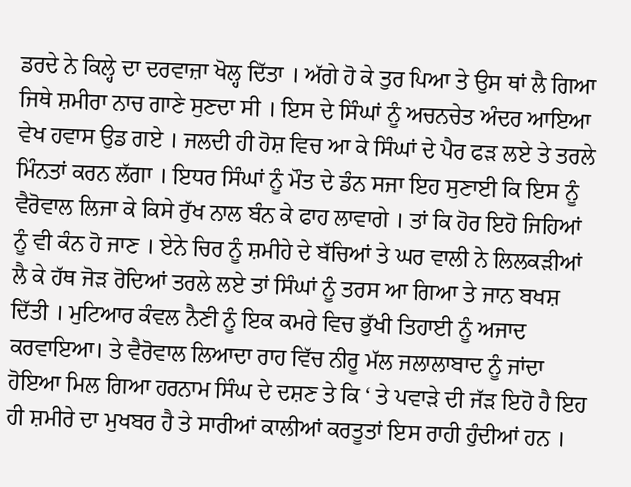ਡਰਦੇ ਨੇ ਕਿਲ੍ਹੇ ਦਾ ਦਰਵਾਜ਼ਾ ਖੋਲ੍ਹ ਦਿੱਤਾ । ਅੱਗੇ ਹੋ ਕੇ ਤੁਰ ਪਿਆ ਤੇ ਉਸ ਥਾਂ ਲੈ ਗਿਆ ਜਿਥੇ ਸ਼ਮੀਰਾ ਨਾਚ ਗਾਣੇ ਸੁਣਦਾ ਸੀ । ਇਸ ਦੇ ਸਿੰਘਾਂ ਨੂੰ ਅਚਨਚੇਤ ਅੰਦਰ ਆਇਆ ਵੇਖ ਹਵਾਸ ਉਡ ਗਏ । ਜਲਦੀ ਹੀ ਹੋਸ਼ ਵਿਚ ਆ ਕੇ ਸਿੰਘਾਂ ਦੇ ਪੈਰ ਫੜ ਲਏ ਤੇ ਤਰਲੇ ਮਿੰਨਤਾਂ ਕਰਨ ਲੱਗਾ । ਇਧਰ ਸਿੰਘਾਂ ਨੂੰ ਮੌਤ ਦੇ ਡੰਨ ਸਜਾ ਇਹ ਸੁਣਾਈ ਕਿ ਇਸ ਨੂੰ ਵੈਰੋਵਾਲ ਲਿਜਾ ਕੇ ਕਿਸੇ ਰੁੱਖ ਨਾਲ ਬੰਨ ਕੇ ਫਾਹ ਲਾਵਾਗੇ । ਤਾਂ ਕਿ ਹੋਰ ਇਹੋ ਜਿਹਿਆਂ ਨੂੰ ਵੀ ਕੰਨ ਹੋ ਜਾਣ । ਏਨੇ ਚਿਰ ਨੂੰ ਸ਼ਮੀਹੇ ਦੇ ਬੱਚਿਆਂ ਤੇ ਘਰ ਵਾਲੀ ਨੇ ਲਿਲਕੜੀਆਂ ਲੈ ਕੇ ਹੱਥ ਜੋੜ ਰੋਦਿਆਂ ਤਰਲੇ ਲਏ ਤਾਂ ਸਿੰਘਾਂ ਨੂੰ ਤਰਸ ਆ ਗਿਆ ਤੇ ਜਾਨ ਬਖਸ਼ ਦਿੱਤੀ । ਮੁਟਿਆਰ ਕੰਵਲ ਨੈਣੀ ਨੂੰ ਇਕ ਕਮਰੇ ਵਿਚ ਭੁੱਖੀ ਤਿਹਾਈ ਨੂੰ ਅਜਾਦ ਕਰਵਾਇਆ। ਤੇ ਵੈਰੋਵਾਲ ਲਿਆਦਾ ਰਾਹ ਵਿੱਚ ਨੀਰੂ ਮੱਲ ਜਲਾਲਾਬਾਦ ਨੂੰ ਜਾਂਦਾ ਹੋਇਆ ਮਿਲ ਗਿਆ ਹਰਨਾਮ ਸਿੰਘ ਦੇ ਦਸ਼ਣ ਤੇ ਕਿ ‘ ਤੇ ਪਵਾੜੇ ਦੀ ਜੱੜ ਇਹੋ ਹੈ ਇਹ ਹੀ ਸ਼ਮੀਰੇ ਦਾ ਮੁਖਬਰ ਹੈ ਤੇ ਸਾਰੀਆਂ ਕਾਲੀਆਂ ਕਰਤੂਤਾਂ ਇਸ ਰਾਹੀ ਹੁੰਦੀਆਂ ਹਨ ।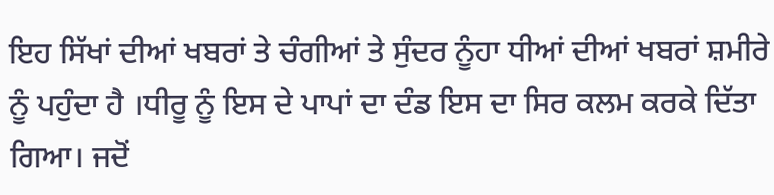ਇਹ ਸਿੱਖਾਂ ਦੀਆਂ ਖਬਰਾਂ ਤੇ ਚੰਗੀਆਂ ਤੇ ਸੁੰਦਰ ਨੂੰਹਾ ਧੀਆਂ ਦੀਆਂ ਖਬਰਾਂ ਸ਼ਮੀਰੇ ਨੂੰ ਪਹੁੰਦਾ ਹੈ ।ਧੀਰੂ ਨੂੰ ਇਸ ਦੇ ਪਾਪਾਂ ਦਾ ਦੰਡ ਇਸ ਦਾ ਸਿਰ ਕਲਮ ਕਰਕੇ ਦਿੱਤਾ ਗਿਆ। ਜਦੋਂ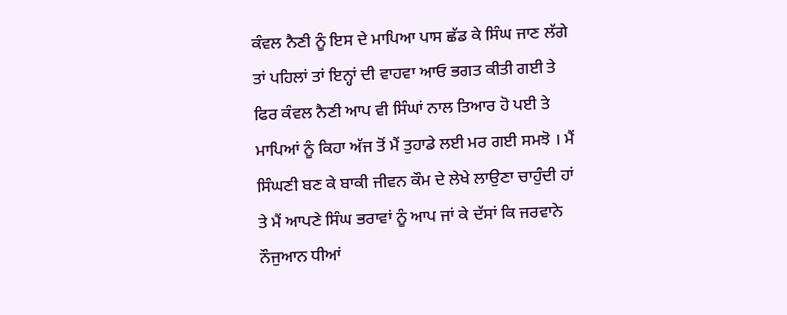ਕੰਵਲ ਨੈਣੀ ਨੂੰ ਇਸ ਦੇ ਮਾਪਿਆ ਪਾਸ ਛੱਡ ਕੇ ਸਿੰਘ ਜਾਣ ਲੱਗੇ ਤਾਂ ਪਹਿਲਾਂ ਤਾਂ ਇਨ੍ਹਾਂ ਦੀ ਵਾਹਵਾ ਆਓ ਭਗਤ ਕੀਤੀ ਗਈ ਤੇ ਫਿਰ ਕੰਵਲ ਨੈਣੀ ਆਪ ਵੀ ਸਿੰਘਾਂ ਨਾਲ ਤਿਆਰ ਹੋ ਪਈ ਤੇ ਮਾਪਿਆਂ ਨੂੰ ਕਿਹਾ ਅੱਜ ਤੋਂ ਮੈਂ ਤੁਹਾਡੇ ਲਈ ਮਰ ਗਈ ਸਮਝੋ । ਮੈਂ ਸਿੰਘਣੀ ਬਣ ਕੇ ਬਾਕੀ ਜੀਵਨ ਕੌਮ ਦੇ ਲੇਖੇ ਲਾਉਣਾ ਚਾਹੁੰਦੀ ਹਾਂ ਤੇ ਮੈਂ ਆਪਣੇ ਸਿੰਘ ਭਰਾਵਾਂ ਨੂੰ ਆਪ ਜਾਂ ਕੇ ਦੱਸਾਂ ਕਿ ਜਰਵਾਨੇ ਨੌਜੁਆਨ ਧੀਆਂ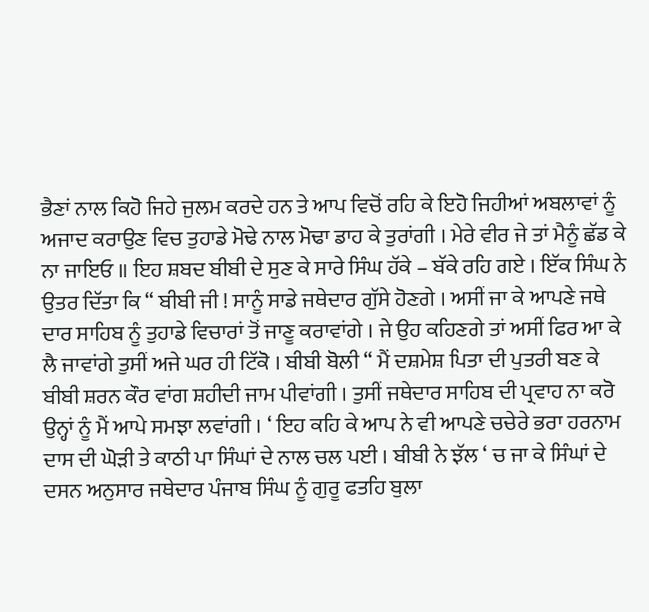ਭੈਣਾਂ ਨਾਲ ਕਿਹੋ ਜਿਹੇ ਜੁਲਮ ਕਰਦੇ ਹਨ ਤੇ ਆਪ ਵਿਚੋਂ ਰਹਿ ਕੇ ਇਹੋ ਜਿਹੀਆਂ ਅਬਲਾਵਾਂ ਨੂੰ ਅਜਾਦ ਕਰਾਉਣ ਵਿਚ ਤੁਹਾਡੇ ਮੋਢੇ ਨਾਲ ਮੋਢਾ ਡਾਹ ਕੇ ਤੁਰਾਂਗੀ । ਮੇਰੇ ਵੀਰ ਜੇ ਤਾਂ ਮੈਨੂੰ ਛੱਡ ਕੇ ਨਾ ਜਾਇਓ ॥ ਇਹ ਸ਼ਬਦ ਬੀਬੀ ਦੇ ਸੁਣ ਕੇ ਸਾਰੇ ਸਿੰਘ ਹੱਕੇ – ਬੱਕੇ ਰਹਿ ਗਏ । ਇੱਕ ਸਿੰਘ ਨੇ ਉਤਰ ਦਿੱਤਾ ਕਿ “ ਬੀਬੀ ਜੀ ! ਸਾਨੂੰ ਸਾਡੇ ਜਥੇਦਾਰ ਗੁੱਸੇ ਹੋਣਗੇ । ਅਸੀਂ ਜਾ ਕੇ ਆਪਣੇ ਜਥੇ ਦਾਰ ਸਾਹਿਬ ਨੂੰ ਤੁਹਾਡੇ ਵਿਚਾਰਾਂ ਤੋਂ ਜਾਣੂ ਕਰਾਵਾਂਗੇ । ਜੇ ਉਹ ਕਹਿਣਗੇ ਤਾਂ ਅਸੀਂ ਫਿਰ ਆ ਕੇ ਲੈ ਜਾਵਾਂਗੇ ਤੁਸੀਂ ਅਜੇ ਘਰ ਹੀ ਟਿੱਕੋ । ਬੀਬੀ ਬੋਲੀ “ ਮੈਂ ਦਸ਼ਮੇਸ਼ ਪਿਤਾ ਦੀ ਪੁਤਰੀ ਬਣ ਕੇ ਬੀਬੀ ਸ਼ਰਨ ਕੌਰ ਵਾਂਗ ਸ਼ਹੀਦੀ ਜਾਮ ਪੀਵਾਂਗੀ । ਤੁਸੀਂ ਜਥੇਦਾਰ ਸਾਹਿਬ ਦੀ ਪ੍ਰਵਾਹ ਨਾ ਕਰੋ ਉਨ੍ਹਾਂ ਨੂੰ ਮੈਂ ਆਪੇ ਸਮਝਾ ਲਵਾਂਗੀ । ‘ ਇਹ ਕਹਿ ਕੇ ਆਪ ਨੇ ਵੀ ਆਪਣੇ ਚਚੇਰੇ ਭਰਾ ਹਰਨਾਮ ਦਾਸ ਦੀ ਘੋੜੀ ਤੇ ਕਾਠੀ ਪਾ ਸਿੰਘਾਂ ਦੇ ਨਾਲ ਚਲ ਪਈ । ਬੀਬੀ ਨੇ ਝੱਲ ‘ ਚ ਜਾ ਕੇ ਸਿੰਘਾਂ ਦੇ ਦਸਨ ਅਨੁਸਾਰ ਜਥੇਦਾਰ ਪੰਜਾਬ ਸਿੰਘ ਨੂੰ ਗੁਰੂ ਫਤਹਿ ਬੁਲਾ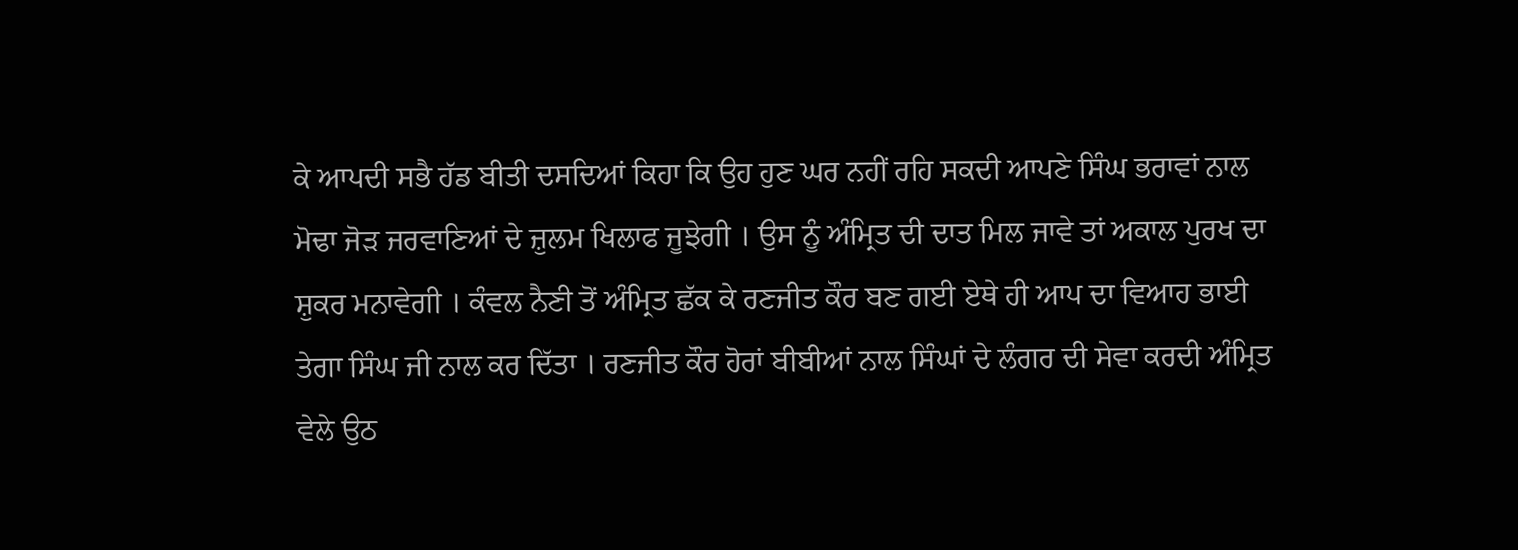ਕੇ ਆਪਦੀ ਸਭੈ ਹੱਡ ਬੀਤੀ ਦਸਦਿਆਂ ਕਿਹਾ ਕਿ ਉਹ ਹੁਣ ਘਰ ਨਹੀਂ ਰਹਿ ਸਕਦੀ ਆਪਣੇ ਸਿੰਘ ਭਰਾਵਾਂ ਨਾਲ ਮੋਢਾ ਜੋੜ ਜਰਵਾਣਿਆਂ ਦੇ ਜ਼ੁਲਮ ਖਿਲਾਫ ਜੂਝੇਗੀ । ਉਸ ਨੂੰ ਅੰਮ੍ਰਿਤ ਦੀ ਦਾਤ ਮਿਲ ਜਾਵੇ ਤਾਂ ਅਕਾਲ ਪੁਰਖ ਦਾ ਸ਼ੁਕਰ ਮਨਾਵੇਗੀ । ਕੰਵਲ ਨੈਣੀ ਤੋਂ ਅੰਮ੍ਰਿਤ ਛੱਕ ਕੇ ਰਣਜੀਤ ਕੌਰ ਬਣ ਗਈ ਏਥੇ ਹੀ ਆਪ ਦਾ ਵਿਆਹ ਭਾਈ ਤੇਗਾ ਸਿੰਘ ਜੀ ਨਾਲ ਕਰ ਦਿੱਤਾ । ਰਣਜੀਤ ਕੌਰ ਹੋਰਾਂ ਬੀਬੀਆਂ ਨਾਲ ਸਿੰਘਾਂ ਦੇ ਲੰਗਰ ਦੀ ਸੇਵਾ ਕਰਦੀ ਅੰਮ੍ਰਿਤ ਵੇਲੇ ਉਠ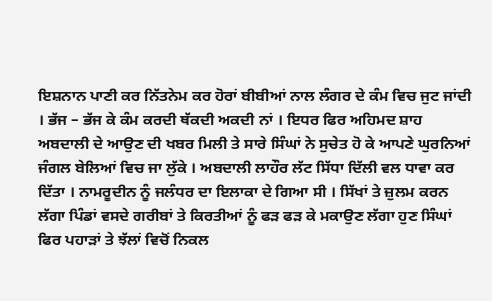ਇਸ਼ਨਾਨ ਪਾਣੀ ਕਰ ਨਿੱਤਨੇਮ ਕਰ ਹੋਰਾਂ ਬੀਬੀਆਂ ਨਾਲ ਲੰਗਰ ਦੇ ਕੰਮ ਵਿਚ ਜੁਟ ਜਾਂਦੀ । ਭੱਜ – ਭੱਜ ਕੇ ਕੰਮ ਕਰਦੀ ਥੱਕਦੀ ਅਕਦੀ ਨਾਂ । ਇਧਰ ਫਿਰ ਅਹਿਮਦ ਸ਼ਾਹ ਅਬਦਾਲੀ ਦੇ ਆਉਣ ਦੀ ਖਬਰ ਮਿਲੀ ਤੇ ਸਾਰੇ ਸਿੰਘਾਂ ਨੇ ਸੁਚੇਤ ਹੋ ਕੇ ਆਪਣੇ ਘੁਰਨਿਆਂ ਜੰਗਲ ਬੇਲਿਆਂ ਵਿਚ ਜਾ ਲੁੱਕੇ । ਅਬਦਾਲੀ ਲਾਹੌਰ ਲੱਟ ਸਿੱਧਾ ਦਿੱਲੀ ਵਲ ਧਾਵਾ ਕਰ ਦਿੱਤਾ । ਨਾਮਰੂਦੀਨ ਨੂੰ ਜਲੰਧਰ ਦਾ ਇਲਾਕਾ ਦੇ ਗਿਆ ਸੀ । ਸਿੱਖਾਂ ਤੇ ਜ਼ੁਲਮ ਕਰਨ ਲੱਗਾ ਪਿੰਡਾਂ ਵਸਦੇ ਗਰੀਬਾਂ ਤੇ ਕਿਰਤੀਆਂ ਨੂੰ ਫੜ ਫੜ ਕੇ ਮਕਾਉਣ ਲੱਗਾ ਹੁਣ ਸਿੰਘਾਂ ਫਿਰ ਪਹਾੜਾਂ ਤੇ ਝੱਲਾਂ ਵਿਚੋਂ ਨਿਕਲ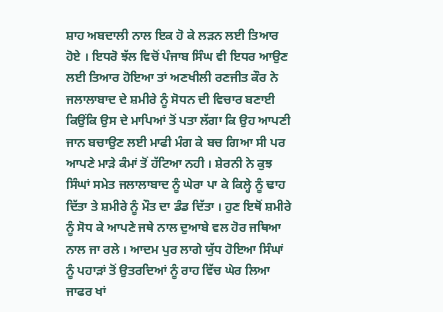ਸ਼ਾਹ ਅਬਦਾਲੀ ਨਾਲ ਇਕ ਹੋ ਕੇ ਲੜਨ ਲਈ ਤਿਆਰ ਹੋਏ । ਇਧਰੋ ਝੱਲ ਵਿਚੋਂ ਪੰਜਾਬ ਸਿੰਘ ਵੀ ਇਧਰ ਆਉਣ ਲਈ ਤਿਆਰ ਹੋਇਆ ਤਾਂ ਅਣਖੀਲੀ ਰਣਜੀਤ ਕੌਰ ਨੇ ਜਲਾਲਾਬਾਦ ਦੇ ਸ਼ਮੀਰੇ ਨੂੰ ਸੋਧਨ ਦੀ ਵਿਚਾਰ ਬਣਾਈ ਕਿਉਂਕਿ ਉਸ ਦੇ ਮਾਪਿਆਂ ਤੋਂ ਪਤਾ ਲੱਗਾ ਕਿ ਉਹ ਆਪਣੀ ਜਾਨ ਬਚਾਉਣ ਲਈ ਮਾਫੀ ਮੰਗ ਕੇ ਬਚ ਗਿਆ ਸੀ ਪਰ ਆਪਣੇ ਮਾੜੇ ਕੰਮਾਂ ਤੋਂ ਹੱਟਿਆ ਨਹੀ । ਸ਼ੇਰਨੀ ਨੇ ਕੁਝ ਸਿੰਘਾਂ ਸਮੇਤ ਜਲਾਲਾਬਾਦ ਨੂੰ ਘੇਰਾ ਪਾ ਕੇ ਕਿਲ੍ਹੇ ਨੂੰ ਢਾਹ ਦਿੱਤਾ ਤੇ ਸ਼ਮੀਰੇ ਨੂੰ ਮੌਤ ਦਾ ਡੰਡ ਦਿੱਤਾ । ਹੁਣ ਇਥੋਂ ਸ਼ਮੀਰੇ ਨੂੰ ਸੋਧ ਕੇ ਆਪਣੇ ਜਥੇ ਨਾਲ ਦੁਆਬੇ ਵਲ ਹੋਰ ਜਥਿਆ ਨਾਲ ਜਾ ਰਲੇ । ਆਦਮ ਪੁਰ ਲਾਗੇ ਯੁੱਧ ਹੋਇਆ ਸਿੰਘਾਂ ਨੂੰ ਪਹਾੜਾਂ ਤੋਂ ਉਤਰਦਿਆਂ ਨੂੰ ਰਾਹ ਵਿੱਚ ਘੇਰ ਲਿਆ ਜਾਫਰ ਖਾਂ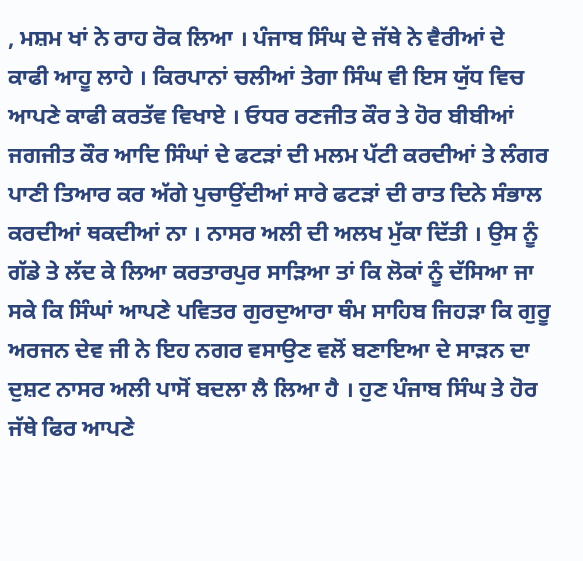, ਮਸ਼ਮ ਖਾਂ ਨੇ ਰਾਹ ਰੋਕ ਲਿਆ । ਪੰਜਾਬ ਸਿੰਘ ਦੇ ਜੱਥੇ ਨੇ ਵੈਰੀਆਂ ਦੇ ਕਾਫੀ ਆਹੂ ਲਾਹੇ । ਕਿਰਪਾਨਾਂ ਚਲੀਆਂ ਤੇਗਾ ਸਿੰਘ ਵੀ ਇਸ ਯੁੱਧ ਵਿਚ ਆਪਣੇ ਕਾਫੀ ਕਰਤੱਵ ਵਿਖਾਏ । ਓਧਰ ਰਣਜੀਤ ਕੌਰ ਤੇ ਹੋਰ ਬੀਬੀਆਂ ਜਗਜੀਤ ਕੌਰ ਆਦਿ ਸਿੰਘਾਂ ਦੇ ਫਟੜਾਂ ਦੀ ਮਲਮ ਪੱਟੀ ਕਰਦੀਆਂ ਤੇ ਲੰਗਰ ਪਾਣੀ ਤਿਆਰ ਕਰ ਅੱਗੇ ਪੁਚਾਉਂਦੀਆਂ ਸਾਰੇ ਫਟੜਾਂ ਦੀ ਰਾਤ ਦਿਨੇ ਸੰਭਾਲ ਕਰਦੀਆਂ ਥਕਦੀਆਂ ਨਾ । ਨਾਸਰ ਅਲੀ ਦੀ ਅਲਖ ਮੁੱਕਾ ਦਿੱਤੀ । ਉਸ ਨੂੰ ਗੱਡੇ ਤੇ ਲੱਦ ਕੇ ਲਿਆ ਕਰਤਾਰਪੁਰ ਸਾੜਿਆ ਤਾਂ ਕਿ ਲੋਕਾਂ ਨੂੰ ਦੱਸਿਆ ਜਾ ਸਕੇ ਕਿ ਸਿੰਘਾਂ ਆਪਣੇ ਪਵਿਤਰ ਗੁਰਦੁਆਰਾ ਥੰਮ ਸਾਹਿਬ ਜਿਹੜਾ ਕਿ ਗੁਰੂ ਅਰਜਨ ਦੇਵ ਜੀ ਨੇ ਇਹ ਨਗਰ ਵਸਾਉਣ ਵਲੋਂ ਬਣਾਇਆ ਦੇ ਸਾੜਨ ਦਾ ਦੁਸ਼ਟ ਨਾਸਰ ਅਲੀ ਪਾਸੋਂ ਬਦਲਾ ਲੈ ਲਿਆ ਹੈ । ਹੁਣ ਪੰਜਾਬ ਸਿੰਘ ਤੇ ਹੋਰ ਜੱਥੇ ਫਿਰ ਆਪਣੇ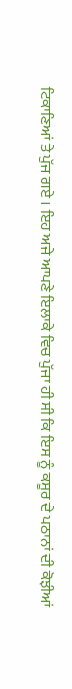ਟਿਕਾਣਿਆਂ ਤੇ ਪੁੱਜ ਗਏ । ਇਹ ਅਜੇ ਆਪਣੇ ਇਲਾਕੇ ਵਿਚ ਪੁੱਜਾ ਹੀ ਸੀ ਕਿ ਇਸ ਨੂੰ ਕਸੂਰ ਦੇ ਪਠਾਨਾਂ ਦੀ ਕੋਝੀਆਂ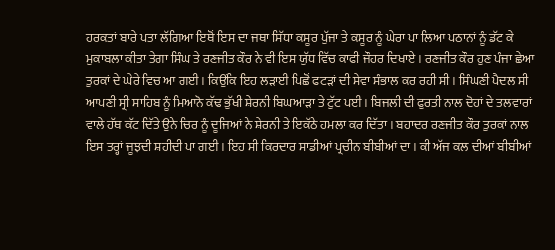ਹਰਕਤਾਂ ਬਾਰੇ ਪਤਾ ਲੱਗਿਆ ਇਥੋਂ ਇਸ ਦਾ ਜਥਾ ਸਿੱਧਾ ਕਸੂਰ ਪੁੱਜਾ ਤੇ ਕਸੂਰ ਨੂੰ ਘੇਰਾ ਪਾ ਲਿਆ ਪਠਾਨਾਂ ਨੂੰ ਡੱਟ ਕੇ ਮੁਕਾਬਲਾ ਕੀਤਾ ਤੇਗਾ ਸਿੰਘ ਤੇ ਰਣਜੀਤ ਕੌਰ ਨੇ ਵੀ ਇਸ ਯੁੱਧ ਵਿੱਚ ਕਾਫੀ ਜੌਹਰ ਦਿਖਾਏ । ਰਣਜੀਤ ਕੌਰ ਹੁਣ ਪੰਜਾ ਛੇਆ ਤੁਰਕਾਂ ਦੇ ਘੇਰੇ ਵਿਚ ਆ ਗਈ । ਕਿਉਂਕਿ ਇਹ ਲੜਾਈ ਪਿਛੋਂ ਫਟੜਾਂ ਦੀ ਸੇਵਾ ਸੰਭਾਲ ਕਰ ਰਹੀ ਸੀ । ਸਿੰਘਣੀ ਪੈਦਲ ਸੀ ਆਪਣੀ ਸ੍ਰੀ ਸਾਹਿਬ ਨੂੰ ਮਿਆਨੋ ਕੱਢ ਭੁੱਖੀ ਸ਼ੇਰਨੀ ਬਿਘਆੜਾ ਤੇ ਟੁੱਟ ਪਈ । ਬਿਜਲੀ ਦੀ ਫੁਰਤੀ ਨਾਲ ਦੋਹਾਂ ਦੇ ਤਲਵਾਰਾਂ ਵਾਲੇ ਹੱਥ ਕੱਟ ਦਿੱਤੇ ਉਨੇ ਚਿਰ ਨੂੰ ਦੂਜਿਆਂ ਨੇ ਸ਼ੇਰਨੀ ਤੇ ਇਕੱਠੇ ਹਮਲਾ ਕਰ ਦਿੱਤਾ । ਬਹਾਦਰ ਰਣਜੀਤ ਕੌਰ ਤੁਰਕਾਂ ਨਾਲ ਇਸ ਤਰ੍ਹਾਂ ਜੂਝਦੀ ਸ਼ਹੀਦੀ ਪਾ ਗਈ । ਇਹ ਸੀ ਕਿਰਦਾਰ ਸਾਡੀਆਂ ਪ੍ਰਚੀਨ ਬੀਬੀਆਂ ਦਾ । ਕੀ ਅੱਜ ਕਲ ਦੀਆਂ ਬੀਬੀਆਂ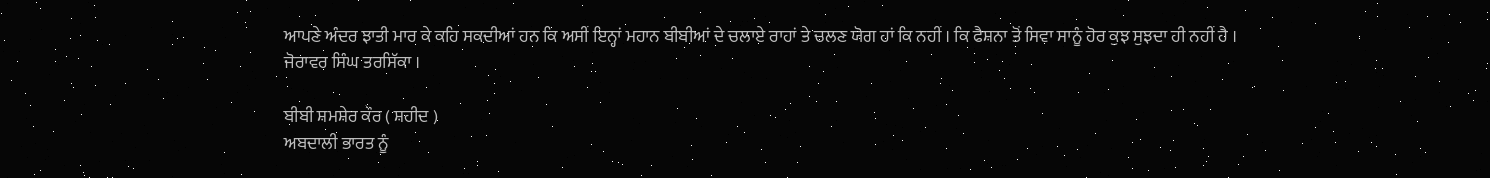ਆਪਣੇ ਅੰਦਰ ਝਾਤੀ ਮਾਰ ਕੇ ਕਹਿ ਸਕਦੀਆਂ ਹਨ ਕਿ ਅਸੀਂ ਇਨ੍ਹਾਂ ਮਹਾਨ ਬੀਬੀਆਂ ਦੇ ਚਲਾਏ ਰਾਹਾਂ ਤੇ ਚਲਣ ਯੋਗ ਹਾਂ ਕਿ ਨਹੀਂ । ਕਿ ਫੈਸ਼ਨਾ ਤੋਂ ਸਿਵਾ ਸਾਨੂੰ ਹੋਰ ਕੁਝ ਸੁਝਦਾ ਹੀ ਨਹੀਂ ਹੈ ।
ਜੋਰਾਵਰ ਸਿੰਘ ਤਰਸਿੱਕਾ ।

ਬੀਬੀ ਸ਼ਮਸ਼ੇਰ ਕੌਰ ( ਸ਼ਹੀਦ )
ਅਬਦਾਲੀ ਭਾਰਤ ਨੂੰ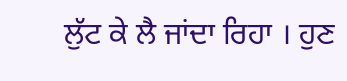ਲੁੱਟ ਕੇ ਲੈ ਜਾਂਦਾ ਰਿਹਾ । ਹੁਣ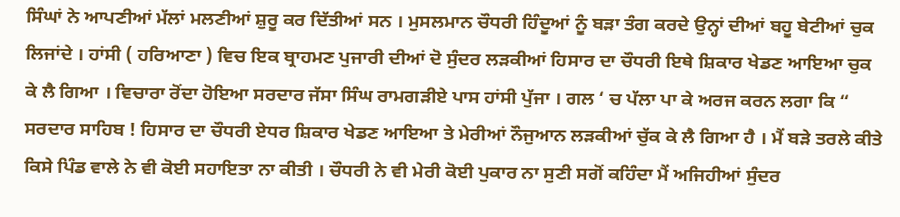ਸਿੰਘਾਂ ਨੇ ਆਪਣੀਆਂ ਮੱਲਾਂ ਮਲਣੀਆਂ ਸ਼ੁਰੂ ਕਰ ਦਿੱਤੀਆਂ ਸਨ । ਮੁਸਲਮਾਨ ਚੌਧਰੀ ਹਿੰਦੂਆਂ ਨੂੰ ਬੜਾ ਤੰਗ ਕਰਦੇ ਉਨ੍ਹਾਂ ਦੀਆਂ ਬਹੂ ਬੇਟੀਆਂ ਚੁਕ ਲਿਜਾਂਦੇ । ਹਾਂਸੀ ( ਹਰਿਆਣਾ ) ਵਿਚ ਇਕ ਬ੍ਰਾਹਮਣ ਪੁਜਾਰੀ ਦੀਆਂ ਦੋ ਸੁੰਦਰ ਲੜਕੀਆਂ ਹਿਸਾਰ ਦਾ ਚੌਧਰੀ ਇਥੇ ਸ਼ਿਕਾਰ ਖੇਡਣ ਆਇਆ ਚੁਕ ਕੇ ਲੈ ਗਿਆ । ਵਿਚਾਰਾ ਰੋਂਦਾ ਹੋਇਆ ਸਰਦਾਰ ਜੱਸਾ ਸਿੰਘ ਰਾਮਗੜੀਏ ਪਾਸ ਹਾਂਸੀ ਪੁੱਜਾ । ਗਲ ‘ ਚ ਪੱਲਾ ਪਾ ਕੇ ਅਰਜ ਕਰਨ ਲਗਾ ਕਿ “ ਸਰਦਾਰ ਸਾਹਿਬ ! ਹਿਸਾਰ ਦਾ ਚੌਧਰੀ ਏਧਰ ਸ਼ਿਕਾਰ ਖੇਡਣ ਆਇਆ ਤੇ ਮੇਰੀਆਂ ਨੌਜੁਆਨ ਲੜਕੀਆਂ ਚੁੱਕ ਕੇ ਲੈ ਗਿਆ ਹੈ । ਮੈਂ ਬੜੇ ਤਰਲੇ ਕੀਤੇ ਕਿਸੇ ਪਿੰਡ ਵਾਲੇ ਨੇ ਵੀ ਕੋਈ ਸਹਾਇਤਾ ਨਾ ਕੀਤੀ । ਚੌਧਰੀ ਨੇ ਵੀ ਮੇਰੀ ਕੋਈ ਪੁਕਾਰ ਨਾ ਸੁਣੀ ਸਗੋਂ ਕਹਿੰਦਾ ਮੈਂ ਅਜਿਹੀਆਂ ਸੁੰਦਰ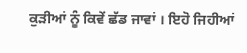ਕੁੜੀਆਂ ਨੂੰ ਕਿਵੇਂ ਛੱਡ ਜਾਵਾਂ । ਇਹੋ ਜਿਹੀਆਂ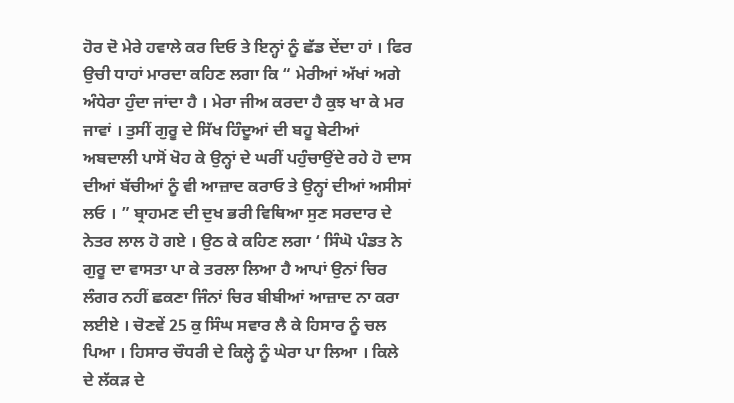ਹੋਰ ਦੋ ਮੇਰੇ ਹਵਾਲੇ ਕਰ ਦਿਓ ਤੇ ਇਨ੍ਹਾਂ ਨੂੰ ਛੱਡ ਦੇਂਦਾ ਹਾਂ । ਫਿਰ ਉਚੀ ਧਾਹਾਂ ਮਾਰਦਾ ਕਹਿਣ ਲਗਾ ਕਿ “ ਮੇਰੀਆਂ ਅੱਖਾਂ ਅਗੇ ਅੰਧੇਰਾ ਹੁੰਦਾ ਜਾਂਦਾ ਹੈ । ਮੇਰਾ ਜੀਅ ਕਰਦਾ ਹੈ ਕੁਝ ਖਾ ਕੇ ਮਰ ਜਾਵਾਂ । ਤੁਸੀਂ ਗੁਰੂ ਦੇ ਸਿੱਖ ਹਿੰਦੂਆਂ ਦੀ ਬਹੂ ਬੇਟੀਆਂ ਅਬਦਾਲੀ ਪਾਸੋਂ ਖੋਹ ਕੇ ਉਨ੍ਹਾਂ ਦੇ ਘਰੀਂ ਪਹੁੰਚਾਉਂਦੇ ਰਹੇ ਹੋ ਦਾਸ ਦੀਆਂ ਬੱਚੀਆਂ ਨੂੰ ਵੀ ਆਜ਼ਾਦ ਕਰਾਓ ਤੇ ਉਨ੍ਹਾਂ ਦੀਆਂ ਅਸੀਸਾਂ ਲਓ । ” ਬ੍ਰਾਹਮਣ ਦੀ ਦੁਖ ਭਰੀ ਵਿਥਿਆ ਸੁਣ ਸਰਦਾਰ ਦੇ ਨੇਤਰ ਲਾਲ ਹੋ ਗਏ । ਉਠ ਕੇ ਕਹਿਣ ਲਗਾ ‘ ਸਿੰਘੋ ਪੰਡਤ ਨੇ ਗੁਰੂ ਦਾ ਵਾਸਤਾ ਪਾ ਕੇ ਤਰਲਾ ਲਿਆ ਹੈ ਆਪਾਂ ਉਨਾਂ ਚਿਰ ਲੰਗਰ ਨਹੀਂ ਛਕਣਾ ਜਿੰਨਾਂ ਚਿਰ ਬੀਬੀਆਂ ਆਜ਼ਾਦ ਨਾ ਕਰਾ ਲਈਏ । ਚੋਣਵੇਂ 25 ਕੁ ਸਿੰਘ ਸਵਾਰ ਲੈ ਕੇ ਹਿਸਾਰ ਨੂੰ ਚਲ ਪਿਆ । ਹਿਸਾਰ ਚੌਧਰੀ ਦੇ ਕਿਲ੍ਹੇ ਨੂੰ ਘੇਰਾ ਪਾ ਲਿਆ । ਕਿਲੇ ਦੇ ਲੱਕੜ ਦੇ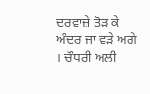ਦਰਵਾਜ਼ੇ ਤੋੜ ਕੇ ਅੰਦਰ ਜਾ ਵੜੇ ਅਗੇ । ਚੌਧਰੀ ਅਲੀ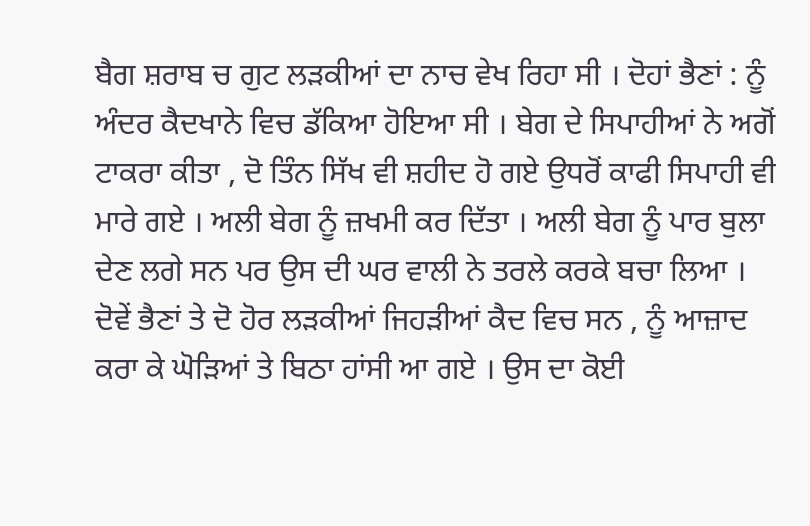ਬੈਗ ਸ਼ਰਾਬ ਚ ਗੁਟ ਲੜਕੀਆਂ ਦਾ ਨਾਚ ਵੇਖ ਰਿਹਾ ਸੀ । ਦੋਹਾਂ ਭੈਣਾਂ : ਨੂੰ ਅੰਦਰ ਕੈਦਖਾਨੇ ਵਿਚ ਡੱਕਿਆ ਹੋਇਆ ਸੀ । ਬੇਗ ਦੇ ਸਿਪਾਹੀਆਂ ਨੇ ਅਗੋਂ ਟਾਕਰਾ ਕੀਤਾ , ਦੋ ਤਿੰਨ ਸਿੱਖ ਵੀ ਸ਼ਹੀਦ ਹੋ ਗਏ ਉਧਰੋਂ ਕਾਫੀ ਸਿਪਾਹੀ ਵੀ ਮਾਰੇ ਗਏ । ਅਲੀ ਬੇਗ ਨੂੰ ਜ਼ਖਮੀ ਕਰ ਦਿੱਤਾ । ਅਲੀ ਬੇਗ ਨੂੰ ਪਾਰ ਬੁਲਾ ਦੇਣ ਲਗੇ ਸਨ ਪਰ ਉਸ ਦੀ ਘਰ ਵਾਲੀ ਨੇ ਤਰਲੇ ਕਰਕੇ ਬਚਾ ਲਿਆ । ਦੋਵੇਂ ਭੈਣਾਂ ਤੇ ਦੋ ਹੋਰ ਲੜਕੀਆਂ ਜਿਹੜੀਆਂ ਕੈਦ ਵਿਚ ਸਨ , ਨੂੰ ਆਜ਼ਾਦ ਕਰਾ ਕੇ ਘੋੜਿਆਂ ਤੇ ਬਿਠਾ ਹਾਂਸੀ ਆ ਗਏ । ਉਸ ਦਾ ਕੋਈ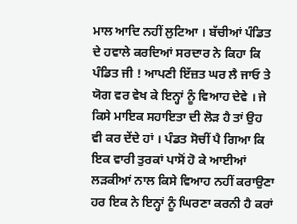ਮਾਲ ਆਦਿ ਨਹੀਂ ਲੁਟਿਆ । ਬੱਚੀਆਂ ਪੰਡਿਤ ਦੇ ਹਵਾਲੇ ਕਰਦਿਆਂ ਸਰਦਾਰ ਨੇ ਕਿਹਾ ਕਿ ਪੰਡਿਤ ਜੀ ! ਆਪਣੀ ਇੱਜ਼ਤ ਘਰ ਲੈ ਜਾਓ ਤੇ ਯੋਗ ਵਰ ਵੇਖ ਕੇ ਇਨ੍ਹਾਂ ਨੂੰ ਵਿਆਹ ਦੇਵੇ । ਜੇ ਕਿਸੇ ਮਾਇਕ ਸਹਾਇਤਾ ਦੀ ਲੋੜ ਹੈ ਤਾਂ ਉਹ ਵੀ ਕਰ ਦੇਂਦੇ ਹਾਂ । ਪੰਡਤ ਸੋਚੀਂ ਪੈ ਗਿਆ ਕਿ ਇਕ ਵਾਰੀ ਤੁਰਕਾਂ ਪਾਸੋਂ ਹੋ ਕੇ ਆਈਆਂ ਲੜਕੀਆਂ ਨਾਲ ਕਿਸੇ ਵਿਆਹ ਨਹੀਂ ਕਰਾਉਣਾ ਹਰ ਇਕ ਨੇ ਇਨ੍ਹਾਂ ਨੂੰ ਘਿਰਣਾ ਕਰਨੀ ਹੈ ਕਰਾਂ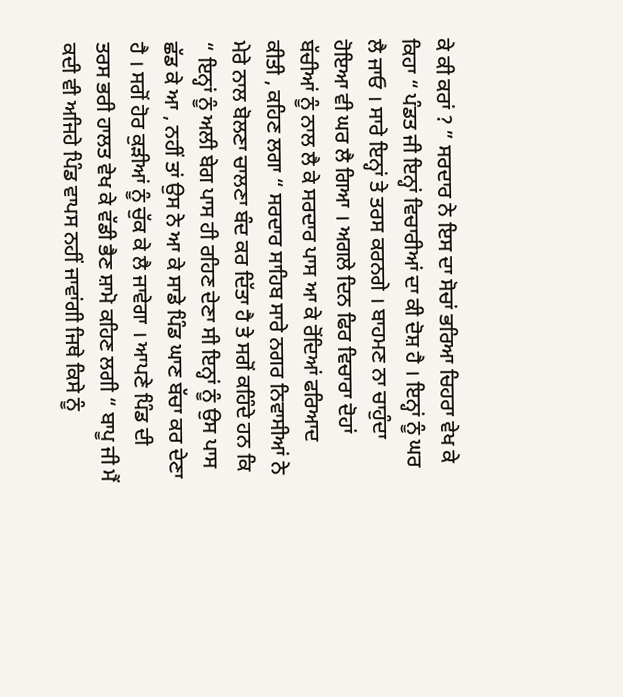ਕੇ ਕੀ ਕਰਾਂ ? ” ਸਰਦਾਰ ਨੇ ਇਸ ਦਾ ਸੋਚਾਂ ਭਰਿਆ ਚਿਹਰਾ ਵੇਖ ਕੇ ਕਿਹਾ “ ਪੰਡਤ ਜੀ ਇਨ੍ਹਾਂ ਵਿਚਾਰੀਆਂ ਦਾ ਕੀ ਦੋਸ਼ ਹੈ । ਇਨ੍ਹਾਂ ਨੂੰ ਘਰ ਲੈ ਜਾਓ । ਸਾਰੇ ਇਨ੍ਹਾਂ ਤੇ ਤਰਸ ਕਰਨਗੇ । ਬਾਹਮਣ ਨਾ ਚਾਹੁੰਦਾ ਹੋਇਆ ਵੀ ਘਰ ਲੈ ਗਿਆ । ਅਗਲੇ ਦਿਨ ਫਿਰ ਵਿਚਾਰਾ ਦੋਹਾਂ ਬੱਚੀਆਂ ਨੂੰ ਨਾਲ ਲੈ ਕੇ ਸਰਦਾਰ ਪਾਸ ਆ ਕੇ ਰੋਂਦਿਆਂ ਫਰਿਆਦ ਕੀਤੀ , ਕਹਿਣ ਲਗਾ “ ਸਰਦਾਰ ਸਾਹਿਬ ਸਾਰੇ ਨਗਰ ਨਿਵਾਸੀਆਂ ਨੇ ਮੇਰੇ ਨਾਲ ਬੋਲਣਾ ਚਾਲਣਾ ਬੰਦ ਕਰ ਦਿੱਤਾ ਹੈ ਤੇ ਸਗੋਂ ਕਹਿੰਦੇ ਹਨ ਕਿ “ ਇਨ੍ਹਾਂ ਨੂੰ ਅਲੀ ਬੇਗ ਪਾਸ ਹੀ ਰਹਿਣ ਦੇਣਾ ਸੀ ਇਨ੍ਹਾਂ ਨੂੰ ਉਸ ਪਾਸ ਛੱਡ ਕੇ ਆ , ਨਹੀਂ ਤਾਂ ਉਸ ਨੇ ਆ ਕੇ ਸਾਡੇ ਪਿੰਡ ਘਾਣ ਬੱਚਾ ਕਰ ਦੇਣਾ ਹੈ । ਸਗੋਂ ਹੋਰ ਕੁੜੀਆਂ ਨੂੰ ਚੁੱਕ ਕੇ ਲੈ ਜਾਵੇਗਾ । ਆਪਣੇ ਪਿੰਡ ਦੀ ਤਰਸ ਭਰੀ ਹਾਲਤ ਵੇਖ ਕੇ ਵੱਡੀ ਭੈਣ ਸ਼ਾਮੋ ਕਹਿਣ ਲਗੀ “ ਬਾਪੂ ਜੀ ਮੈਂ ਕਦੀ ਵੀ ਅਜਿਹੇ ਪਿੰਡ ਵਾਪਸ ਨਹੀਂ ਜਾਵਾਂਗੀ ਜਿਥੇ ਕਿਸੇ ਨੂੰ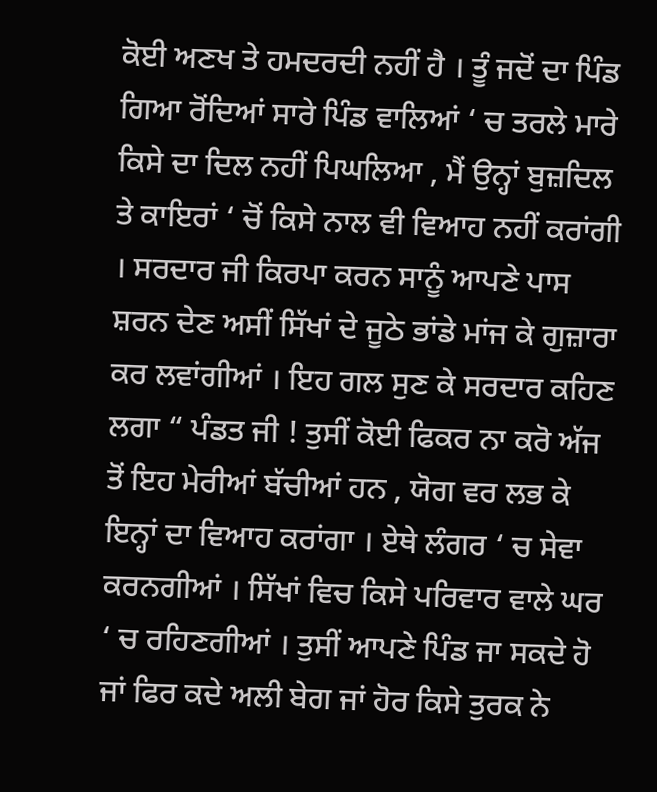ਕੋਈ ਅਣਖ ਤੇ ਹਮਦਰਦੀ ਨਹੀਂ ਹੈ । ਤੂੰ ਜਦੋਂ ਦਾ ਪਿੰਡ ਗਿਆ ਰੋਂਦਿਆਂ ਸਾਰੇ ਪਿੰਡ ਵਾਲਿਆਂ ‘ ਚ ਤਰਲੇ ਮਾਰੇ ਕਿਸੇ ਦਾ ਦਿਲ ਨਹੀਂ ਪਿਘਲਿਆ , ਮੈਂ ਉਨ੍ਹਾਂ ਬੁਜ਼ਦਿਲ ਤੇ ਕਾਇਰਾਂ ‘ ਚੋਂ ਕਿਸੇ ਨਾਲ ਵੀ ਵਿਆਹ ਨਹੀਂ ਕਰਾਂਗੀ । ਸਰਦਾਰ ਜੀ ਕਿਰਪਾ ਕਰਨ ਸਾਨੂੰ ਆਪਣੇ ਪਾਸ ਸ਼ਰਨ ਦੇਣ ਅਸੀਂ ਸਿੱਖਾਂ ਦੇ ਜੂਠੇ ਭਾਂਡੇ ਮਾਂਜ ਕੇ ਗੁਜ਼ਾਰਾ ਕਰ ਲਵਾਂਗੀਆਂ । ਇਹ ਗਲ ਸੁਣ ਕੇ ਸਰਦਾਰ ਕਹਿਣ ਲਗਾ “ ਪੰਡਤ ਜੀ ! ਤੁਸੀਂ ਕੋਈ ਫਿਕਰ ਨਾ ਕਰੋ ਅੱਜ ਤੋਂ ਇਹ ਮੇਰੀਆਂ ਬੱਚੀਆਂ ਹਨ , ਯੋਗ ਵਰ ਲਭ ਕੇ ਇਨ੍ਹਾਂ ਦਾ ਵਿਆਹ ਕਰਾਂਗਾ । ਏਥੇ ਲੰਗਰ ‘ ਚ ਸੇਵਾ ਕਰਨਗੀਆਂ । ਸਿੱਖਾਂ ਵਿਚ ਕਿਸੇ ਪਰਿਵਾਰ ਵਾਲੇ ਘਰ ‘ ਚ ਰਹਿਣਗੀਆਂ । ਤੁਸੀਂ ਆਪਣੇ ਪਿੰਡ ਜਾ ਸਕਦੇ ਹੋ ਜਾਂ ਫਿਰ ਕਦੇ ਅਲੀ ਬੇਗ ਜਾਂ ਹੋਰ ਕਿਸੇ ਤੁਰਕ ਨੇ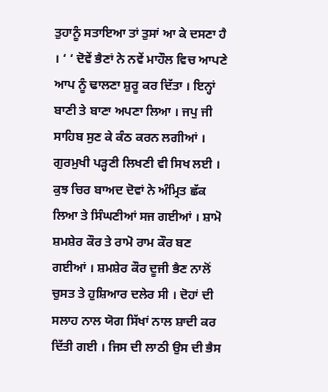ਤੁਹਾਨੂੰ ਸਤਾਇਆ ਤਾਂ ਤੁਸਾਂ ਆ ਕੇ ਦਸਣਾ ਹੈ । ‘ ‘ ਦੋਵੇਂ ਭੈਣਾਂ ਨੇ ਨਵੇਂ ਮਾਹੌਲ ਵਿਚ ਆਪਣੇ ਆਪ ਨੂੰ ਢਾਲਣਾ ਸ਼ੁਰੂ ਕਰ ਦਿੱਤਾ । ਇਨ੍ਹਾਂ ਬਾਣੀ ਤੇ ਬਾਣਾ ਅਪਣਾ ਲਿਆ । ਜਪੁ ਜੀ ਸਾਹਿਬ ਸੁਣ ਕੇ ਕੰਠ ਕਰਨ ਲਗੀਆਂ । ਗੁਰਮੁਖੀ ਪੜ੍ਹਣੀ ਲਿਖਣੀ ਵੀ ਸਿਖ ਲਈ । ਕੁਝ ਚਿਰ ਬਾਅਦ ਦੋਵਾਂ ਨੇ ਅੰਮ੍ਰਿਤ ਛੱਕ ਲਿਆ ਤੇ ਸਿੰਘਣੀਆਂ ਸਜ ਗਈਆਂ । ਸ਼ਾਮੋ ਸ਼ਮਸ਼ੇਰ ਕੌਰ ਤੇ ਰਾਮੋ ਰਾਮ ਕੌਰ ਬਣ ਗਈਆਂ । ਸ਼ਮਸ਼ੇਰ ਕੌਰ ਦੂਜੀ ਭੈਣ ਨਾਲੋਂ ਚੁਸਤ ਤੇ ਹੁਸ਼ਿਆਰ ਦਲੇਰ ਸੀ । ਦੋਹਾਂ ਦੀ ਸਲਾਹ ਨਾਲ ਯੋਗ ਸਿੱਖਾਂ ਨਾਲ ਸ਼ਾਦੀ ਕਰ ਦਿੱਤੀ ਗਈ । ਜਿਸ ਦੀ ਲਾਠੀ ਉਸ ਦੀ ਭੈਸ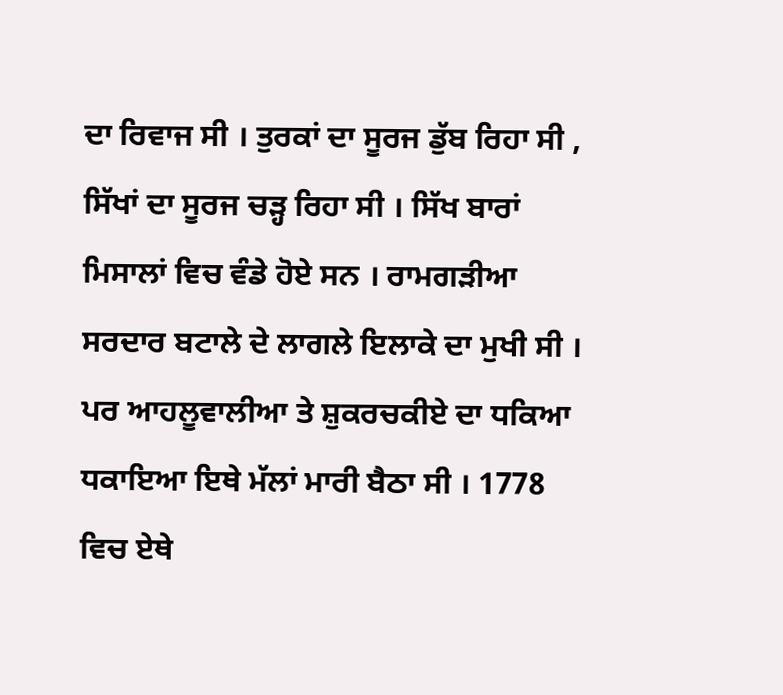ਦਾ ਰਿਵਾਜ ਸੀ । ਤੁਰਕਾਂ ਦਾ ਸੂਰਜ ਡੁੱਬ ਰਿਹਾ ਸੀ , ਸਿੱਖਾਂ ਦਾ ਸੂਰਜ ਚੜ੍ਹ ਰਿਹਾ ਸੀ । ਸਿੱਖ ਬਾਰਾਂ ਮਿਸਾਲਾਂ ਵਿਚ ਵੰਡੇ ਹੋਏ ਸਨ । ਰਾਮਗੜੀਆ ਸਰਦਾਰ ਬਟਾਲੇ ਦੇ ਲਾਗਲੇ ਇਲਾਕੇ ਦਾ ਮੁਖੀ ਸੀ । ਪਰ ਆਹਲੂਵਾਲੀਆ ਤੇ ਸ਼ੁਕਰਚਕੀਏ ਦਾ ਧਕਿਆ ਧਕਾਇਆ ਇਥੇ ਮੱਲਾਂ ਮਾਰੀ ਬੈਠਾ ਸੀ । 1778 ਵਿਚ ਏਥੇ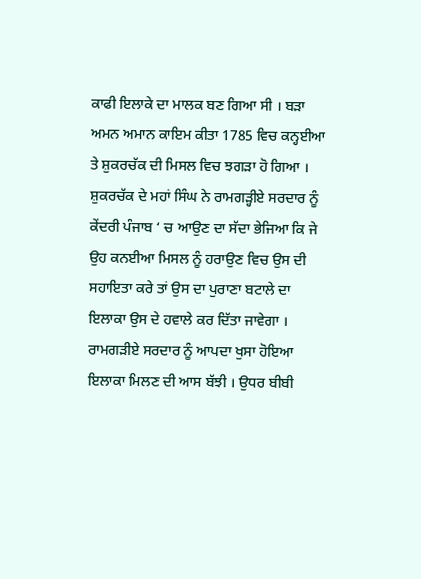ਕਾਫੀ ਇਲਾਕੇ ਦਾ ਮਾਲਕ ਬਣ ਗਿਆ ਸੀ । ਬੜਾ ਅਮਨ ਅਮਾਨ ਕਾਇਮ ਕੀਤਾ 1785 ਵਿਚ ਕਨ੍ਹਈਆ ਤੇ ਸ਼ੁਕਰਚੱਕ ਦੀ ਮਿਸਲ ਵਿਚ ਝਗੜਾ ਹੋ ਗਿਆ । ਸ਼ੁਕਰਚੱਕ ਦੇ ਮਹਾਂ ਸਿੰਘ ਨੇ ਰਾਮਗੜ੍ਹੀਏ ਸਰਦਾਰ ਨੂੰ ਕੇਂਦਰੀ ਪੰਜਾਬ ‘ ਚ ਆਉਣ ਦਾ ਸੱਦਾ ਭੇਜਿਆ ਕਿ ਜੇ ਉਹ ਕਨਈਆ ਮਿਸਲ ਨੂੰ ਹਰਾਉਣ ਵਿਚ ਉਸ ਦੀ ਸਹਾਇਤਾ ਕਰੇ ਤਾਂ ਉਸ ਦਾ ਪੁਰਾਣਾ ਬਟਾਲੇ ਦਾ ਇਲਾਕਾ ਉਸ ਦੇ ਹਵਾਲੇ ਕਰ ਦਿੱਤਾ ਜਾਵੇਗਾ । ਰਾਮਗੜੀਏ ਸਰਦਾਰ ਨੂੰ ਆਪਦਾ ਖੁਸਾ ਹੋਇਆ ਇਲਾਕਾ ਮਿਲਣ ਦੀ ਆਸ ਬੱਝੀ । ਉਧਰ ਬੀਬੀ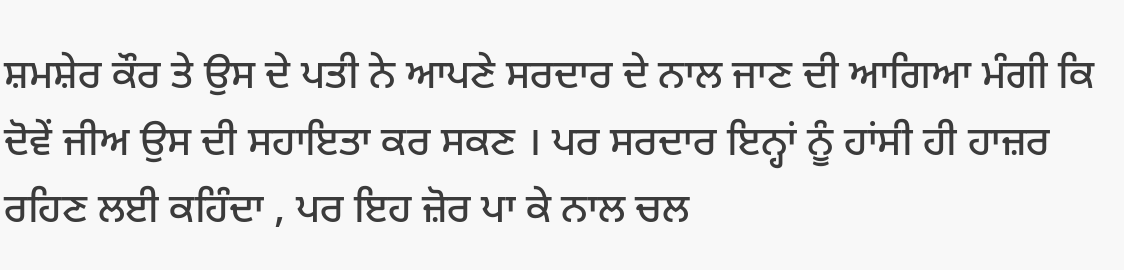ਸ਼ਮਸ਼ੇਰ ਕੌਰ ਤੇ ਉਸ ਦੇ ਪਤੀ ਨੇ ਆਪਣੇ ਸਰਦਾਰ ਦੇ ਨਾਲ ਜਾਣ ਦੀ ਆਗਿਆ ਮੰਗੀ ਕਿ ਦੋਵੇਂ ਜੀਅ ਉਸ ਦੀ ਸਹਾਇਤਾ ਕਰ ਸਕਣ । ਪਰ ਸਰਦਾਰ ਇਨ੍ਹਾਂ ਨੂੰ ਹਾਂਸੀ ਹੀ ਹਾਜ਼ਰ ਰਹਿਣ ਲਈ ਕਹਿੰਦਾ , ਪਰ ਇਹ ਜ਼ੋਰ ਪਾ ਕੇ ਨਾਲ ਚਲ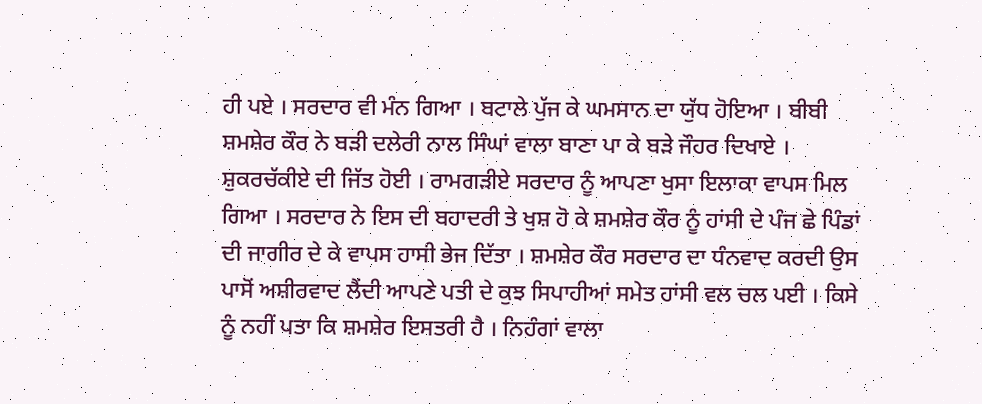ਹੀ ਪਏ । ਸਰਦਾਰ ਵੀ ਮੰਨ ਗਿਆ । ਬਟਾਲੇ ਪੁੱਜ ਕੇ ਘਮਸਾਨ ਦਾ ਯੁੱਧ ਹੋਇਆ । ਬੀਬੀ ਸ਼ਮਸ਼ੇਰ ਕੌਰ ਨੇ ਬੜੀ ਦਲੇਰੀ ਨਾਲ ਸਿੰਘਾਂ ਵਾਲਾ ਬਾਣਾ ਪਾ ਕੇ ਬੜੇ ਜੌਹਰ ਦਿਖਾਏ । ਸ਼ੁਕਰਚੱਕੀਏ ਦੀ ਜਿੱਤ ਹੋਈ । ਰਾਮਗੜੀਏ ਸਰਦਾਰ ਨੂੰ ਆਪਣਾ ਖੁਸਾ ਇਲਾਕਾ ਵਾਪਸ ਮਿਲ ਗਿਆ । ਸਰਦਾਰ ਨੇ ਇਸ ਦੀ ਬਹਾਦਰੀ ਤੇ ਖੁਸ਼ ਹੋ ਕੇ ਸ਼ਮਸ਼ੇਰ ਕੌਰ ਨੂੰ ਹਾਂਸੀ ਦੇ ਪੰਜ ਛੇ ਪਿੰਡਾਂ ਦੀ ਜਾਗੀਰ ਦੇ ਕੇ ਵਾਪਸ ਹਾਸੀ ਭੇਜ ਦਿੱਤਾ । ਸ਼ਮਸ਼ੇਰ ਕੌਰ ਸਰਦਾਰ ਦਾ ਧੰਨਵਾਦ ਕਰਦੀ ਉਸ ਪਾਸੋਂ ਅਸ਼ੀਰਵਾਦ ਲੈਂਦੀ ਆਪਣੇ ਪਤੀ ਦੇ ਕੁਝ ਸਿਪਾਹੀਆਂ ਸਮੇਤ ਹਾਂਸੀ ਵਲ ਚਲ ਪਈ । ਕਿਸੇ ਨੂੰ ਨਹੀਂ ਪਤਾ ਕਿ ਸ਼ਮਸ਼ੇਰ ਇਸਤਰੀ ਹੈ । ਨਿਹੰਗਾਂ ਵਾਲਾ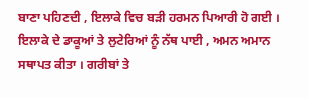ਬਾਣਾ ਪਹਿਣਦੀ , ਇਲਾਕੇ ਵਿਚ ਬੜੀ ਹਰਮਨ ਪਿਆਰੀ ਹੋ ਗਈ । ਇਲਾਕੇ ਦੇ ਡਾਕੂਆਂ ਤੇ ਲੁਟੇਰਿਆਂ ਨੂੰ ਨੱਥ ਪਾਈ , ਅਮਨ ਅਮਾਨ ਸਥਾਪਤ ਕੀਤਾ । ਗਰੀਬਾਂ ਤੇ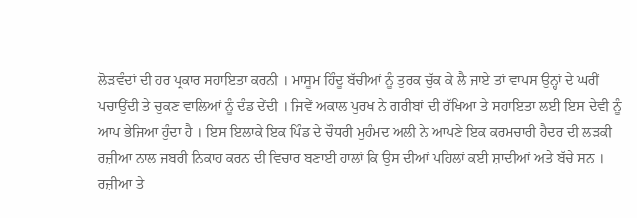ਲੋੜਵੰਦਾਂ ਦੀ ਹਰ ਪ੍ਰਕਾਰ ਸਹਾਇਤਾ ਕਰਨੀ । ਮਾਸੂਮ ਹਿੰਦੂ ਬੱਚੀਆਂ ਨੂੰ ਤੁਰਕ ਚੁੱਕ ਕੇ ਲੈ ਜਾਏ ਤਾਂ ਵਾਪਸ ਉਨ੍ਹਾਂ ਦੇ ਘਰੀਂ ਪਚਾਉਂਦੀ ਤੇ ਚੁਕਣ ਵਾਲਿਆਂ ਨੂੰ ਦੰਡ ਦੇਂਦੀ । ਜਿਵੇਂ ਅਕਾਲ ਪੁਰਖ ਨੇ ਗਰੀਬਾਂ ਦੀ ਰੱਖਿਆ ਤੇ ਸਹਾਇਤਾ ਲਈ ਇਸ ਦੇਵੀ ਨੂੰ ਆਪ ਭੇਜਿਆ ਹੁੰਦਾ ਹੈ । ਇਸ ਇਲਾਕੇ ਇਕ ਪਿੰਡ ਦੇ ਚੌਧਰੀ ਮੁਹੰਮਦ ਅਲੀ ਨੇ ਆਪਣੇ ਇਕ ਕਰਮਚਾਰੀ ਹੈਦਰ ਦੀ ਲੜਕੀ ਰਜ਼ੀਆ ਨਾਲ ਜਬਰੀ ਨਿਕਾਹ ਕਰਨ ਦੀ ਵਿਚਾਰ ਬਣਾਈ ਹਾਲਾਂ ਕਿ ਉਸ ਦੀਆਂ ਪਹਿਲਾਂ ਕਈ ਸ਼ਾਦੀਆਂ ਅਤੇ ਬੱਚੇ ਸਨ । ਰਜ਼ੀਆ ਤੇ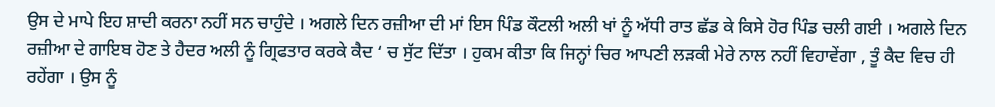ਉਸ ਦੇ ਮਾਪੇ ਇਹ ਸ਼ਾਦੀ ਕਰਨਾ ਨਹੀਂ ਸਨ ਚਾਹੁੰਦੇ । ਅਗਲੇ ਦਿਨ ਰਜ਼ੀਆ ਦੀ ਮਾਂ ਇਸ ਪਿੰਡ ਕੌਟਲੀ ਅਲੀ ਖਾਂ ਨੂੰ ਅੱਧੀ ਰਾਤ ਛੱਡ ਕੇ ਕਿਸੇ ਹੋਰ ਪਿੰਡ ਚਲੀ ਗਈ । ਅਗਲੇ ਦਿਨ ਰਜ਼ੀਆ ਦੇ ਗਾਇਬ ਹੋਣ ਤੇ ਹੈਦਰ ਅਲੀ ਨੂੰ ਗ੍ਰਿਫਤਾਰ ਕਰਕੇ ਕੈਦ ‘ ਚ ਸੁੱਟ ਦਿੱਤਾ । ਹੁਕਮ ਕੀਤਾ ਕਿ ਜਿਨ੍ਹਾਂ ਚਿਰ ਆਪਣੀ ਲੜਕੀ ਮੇਰੇ ਨਾਲ ਨਹੀਂ ਵਿਹਾਵੇਂਗਾ , ਤੂੰ ਕੈਦ ਵਿਚ ਹੀ ਰਹੇਂਗਾ । ਉਸ ਨੂੰ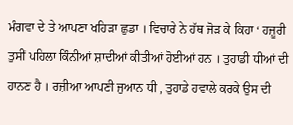ਮੰਗਵਾ ਦੇ ਤੇ ਆਪਣਾ ਖਹਿੜਾ ਛੁਡਾ । ਵਿਚਾਰੇ ਨੇ ਹੱਥ ਜੋੜ ਕੇ ਕਿਹਾ ‘ ਹਜ਼ੂਰੀ ਤੁਸੀਂ ਪਹਿਲਾ ਕਿੰਨੀਆਂ ਸ਼ਾਦੀਆਂ ਕੀਤੀਆਂ ਹੋਈਆਂ ਹਨ । ਤੁਹਾਡੀ ਧੀਆਂ ਦੀ ਹਾਨਣ ਹੈ । ਰਜ਼ੀਆ ਆਪਣੀ ਜੁਆਨ ਧੀ , ਤੁਹਾਡੇ ਹਵਾਲੇ ਕਰਕੇ ਉਸ ਦੀ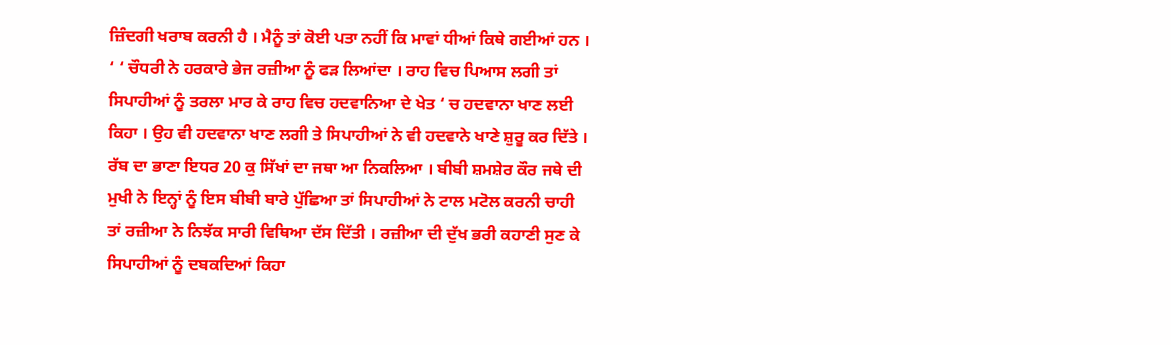ਜ਼ਿੰਦਗੀ ਖਰਾਬ ਕਰਨੀ ਹੈ । ਮੈਨੂੰ ਤਾਂ ਕੋਈ ਪਤਾ ਨਹੀਂ ਕਿ ਮਾਵਾਂ ਧੀਆਂ ਕਿਥੇ ਗਈਆਂ ਹਨ । ‘ ‘ ਚੌਧਰੀ ਨੇ ਹਰਕਾਰੇ ਭੇਜ ਰਜ਼ੀਆ ਨੂੰ ਫੜ ਲਿਆਂਦਾ । ਰਾਹ ਵਿਚ ਪਿਆਸ ਲਗੀ ਤਾਂ ਸਿਪਾਹੀਆਂ ਨੂੰ ਤਰਲਾ ਮਾਰ ਕੇ ਰਾਹ ਵਿਚ ਹਦਵਾਨਿਆ ਦੇ ਖੇਤ ‘ ਚ ਹਦਵਾਨਾ ਖਾਣ ਲਈ ਕਿਹਾ । ਉਹ ਵੀ ਹਦਵਾਨਾ ਖਾਣ ਲਗੀ ਤੇ ਸਿਪਾਹੀਆਂ ਨੇ ਵੀ ਹਦਵਾਨੇ ਖਾਣੇ ਸ਼ੁਰੂ ਕਰ ਦਿੱਤੇ । ਰੱਬ ਦਾ ਭਾਣਾ ਇਧਰ 20 ਕੁ ਸਿੱਖਾਂ ਦਾ ਜਥਾ ਆ ਨਿਕਲਿਆ । ਬੀਬੀ ਸ਼ਮਸ਼ੇਰ ਕੌਰ ਜਥੇ ਦੀ ਮੁਖੀ ਨੇ ਇਨ੍ਹਾਂ ਨੂੰ ਇਸ ਬੀਬੀ ਬਾਰੇ ਪੁੱਛਿਆ ਤਾਂ ਸਿਪਾਹੀਆਂ ਨੇ ਟਾਲ ਮਟੋਲ ਕਰਨੀ ਚਾਹੀ ਤਾਂ ਰਜ਼ੀਆ ਨੇ ਨਿਝੱਕ ਸਾਰੀ ਵਿਥਿਆ ਦੱਸ ਦਿੱਤੀ । ਰਜ਼ੀਆ ਦੀ ਦੁੱਖ ਭਰੀ ਕਹਾਣੀ ਸੁਣ ਕੇ ਸਿਪਾਹੀਆਂ ਨੂੰ ਦਬਕਦਿਆਂ ਕਿਹਾ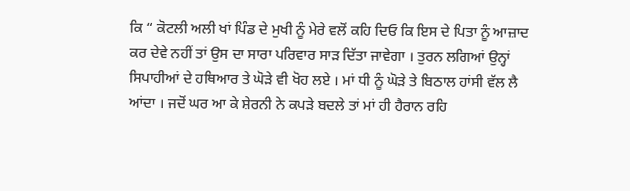ਕਿ “ ਕੋਟਲੀ ਅਲੀ ਖਾਂ ਪਿੰਡ ਦੇ ਮੁਖੀ ਨੂੰ ਮੇਰੇ ਵਲੋਂ ਕਹਿ ਦਿਓ ਕਿ ਇਸ ਦੇ ਪਿਤਾ ਨੂੰ ਆਜ਼ਾਦ ਕਰ ਦੇਵੇ ਨਹੀਂ ਤਾਂ ਉਸ ਦਾ ਸਾਰਾ ਪਰਿਵਾਰ ਸਾੜ ਦਿੱਤਾ ਜਾਵੇਗਾ । ਤੁਰਨ ਲਗਿਆਂ ਉਨ੍ਹਾਂ ਸਿਪਾਹੀਆਂ ਦੇ ਹਥਿਆਰ ਤੇ ਘੋੜੇ ਵੀ ਖੋਹ ਲਏ । ਮਾਂ ਧੀ ਨੂੰ ਘੋੜੇ ਤੇ ਬਿਠਾਲ ਹਾਂਸੀ ਵੱਲ ਲੈ ਆਂਦਾ । ਜਦੋਂ ਘਰ ਆ ਕੇ ਸ਼ੇਰਨੀ ਨੇ ਕਪੜੇ ਬਦਲੇ ਤਾਂ ਮਾਂ ਹੀ ਹੈਰਾਨ ਰਹਿ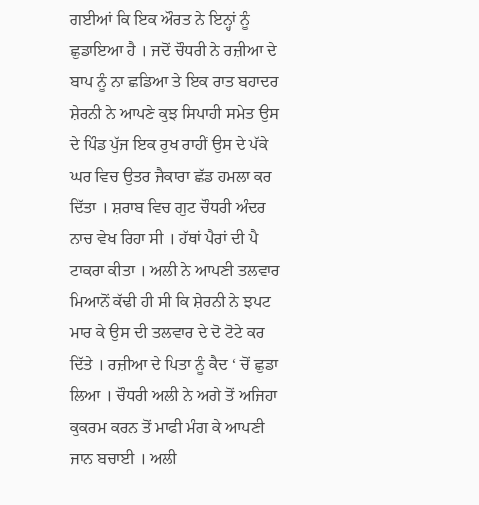ਗਈਆਂ ਕਿ ਇਕ ਔਰਤ ਨੇ ਇਨ੍ਹਾਂ ਨੂੰ ਛੁਡਾਇਆ ਹੈ । ਜਦੋਂ ਚੌਧਰੀ ਨੇ ਰਜ਼ੀਆ ਦੇ ਬਾਪ ਨੂੰ ਨਾ ਛਡਿਆ ਤੇ ਇਕ ਰਾਤ ਬਹਾਦਰ ਸ਼ੇਰਨੀ ਨੇ ਆਪਣੇ ਕੁਝ ਸਿਪਾਹੀ ਸਮੇਤ ਉਸ ਦੇ ਪਿੰਡ ਪੁੱਜ ਇਕ ਰੁਖ ਰਾਹੀਂ ਉਸ ਦੇ ਪੱਕੇ ਘਰ ਵਿਚ ਉਤਰ ਜੈਕਾਰਾ ਛੱਡ ਹਮਲਾ ਕਰ ਦਿੱਤਾ । ਸ਼ਰਾਬ ਵਿਚ ਗੁਟ ਚੌਧਰੀ ਅੰਦਰ ਨਾਚ ਵੇਖ ਰਿਹਾ ਸੀ । ਹੱਥਾਂ ਪੈਰਾਂ ਦੀ ਪੈ ਟਾਕਰਾ ਕੀਤਾ । ਅਲੀ ਨੇ ਆਪਣੀ ਤਲਵਾਰ ਮਿਆਨੋਂ ਕੱਢੀ ਹੀ ਸੀ ਕਿ ਸ਼ੇਰਨੀ ਨੇ ਝਪਟ ਮਾਰ ਕੇ ਉਸ ਦੀ ਤਲਵਾਰ ਦੇ ਦੋ ਟੋਟੇ ਕਰ ਦਿੱਤੇ । ਰਜ਼ੀਆ ਦੇ ਪਿਤਾ ਨੂੰ ਕੈਦ ‘ ਚੋਂ ਛੁਡਾ ਲਿਆ । ਚੌਧਰੀ ਅਲੀ ਨੇ ਅਗੇ ਤੋਂ ਅਜਿਹਾ ਕੁਕਰਮ ਕਰਨ ਤੋਂ ਮਾਫੀ ਮੰਗ ਕੇ ਆਪਣੀ ਜਾਨ ਬਚਾਈ । ਅਲੀ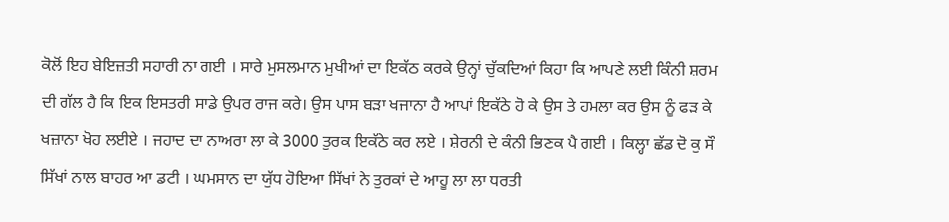ਕੋਲੋਂ ਇਹ ਬੇਇਜ਼ਤੀ ਸਹਾਰੀ ਨਾ ਗਈ । ਸਾਰੇ ਮੁਸਲਮਾਨ ਮੁਖੀਆਂ ਦਾ ਇਕੱਠ ਕਰਕੇ ਉਨ੍ਹਾਂ ਚੁੱਕਦਿਆਂ ਕਿਹਾ ਕਿ ਆਪਣੇ ਲਈ ਕਿੰਨੀ ਸ਼ਰਮ ਦੀ ਗੱਲ ਹੈ ਕਿ ਇਕ ਇਸਤਰੀ ਸਾਡੇ ਉਪਰ ਰਾਜ ਕਰੇ। ਉਸ ਪਾਸ ਬੜਾ ਖਜਾਨਾ ਹੈ ਆਪਾਂ ਇਕੱਠੇ ਹੋ ਕੇ ਉਸ ਤੇ ਹਮਲਾ ਕਰ ਉਸ ਨੂੰ ਫੜ ਕੇ ਖਜ਼ਾਨਾ ਖੋਹ ਲਈਏ । ਜਹਾਦ ਦਾ ਨਾਅਰਾ ਲਾ ਕੇ 3000 ਤੁਰਕ ਇਕੱਠੇ ਕਰ ਲਏ । ਸ਼ੇਰਨੀ ਦੇ ਕੰਨੀ ਭਿਣਕ ਪੈ ਗਈ । ਕਿਲ੍ਹਾ ਛੱਡ ਦੋ ਕੁ ਸੌ ਸਿੱਖਾਂ ਨਾਲ ਬਾਹਰ ਆ ਡਟੀ । ਘਮਸਾਨ ਦਾ ਯੁੱਧ ਹੋਇਆ ਸਿੱਖਾਂ ਨੇ ਤੁਰਕਾਂ ਦੇ ਆਹੂ ਲਾ ਲਾ ਧਰਤੀ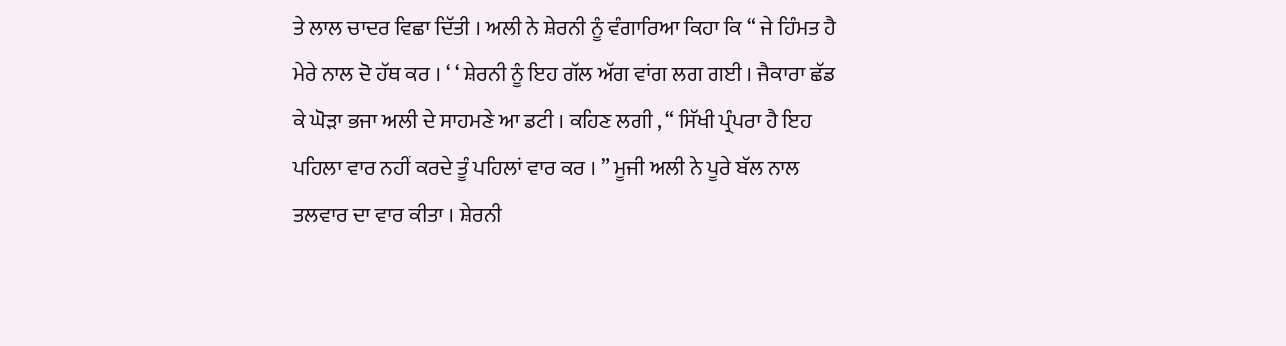ਤੇ ਲਾਲ ਚਾਦਰ ਵਿਛਾ ਦਿੱਤੀ । ਅਲੀ ਨੇ ਸ਼ੇਰਨੀ ਨੂੰ ਵੰਗਾਰਿਆ ਕਿਹਾ ਕਿ “ ਜੇ ਹਿੰਮਤ ਹੈ ਮੇਰੇ ਨਾਲ ਦੋ ਹੱਥ ਕਰ । ‘ ‘ ਸ਼ੇਰਨੀ ਨੂੰ ਇਹ ਗੱਲ ਅੱਗ ਵਾਂਗ ਲਗ ਗਈ । ਜੈਕਾਰਾ ਛੱਡ ਕੇ ਘੋੜਾ ਭਜਾ ਅਲੀ ਦੇ ਸਾਹਮਣੇ ਆ ਡਟੀ । ਕਹਿਣ ਲਗੀ , “ ਸਿੱਖੀ ਪ੍ਰੰਪਰਾ ਹੈ ਇਹ ਪਹਿਲਾ ਵਾਰ ਨਹੀਂ ਕਰਦੇ ਤੂੰ ਪਹਿਲਾਂ ਵਾਰ ਕਰ । ” ਮੂਜੀ ਅਲੀ ਨੇ ਪੂਰੇ ਬੱਲ ਨਾਲ ਤਲਵਾਰ ਦਾ ਵਾਰ ਕੀਤਾ । ਸ਼ੇਰਨੀ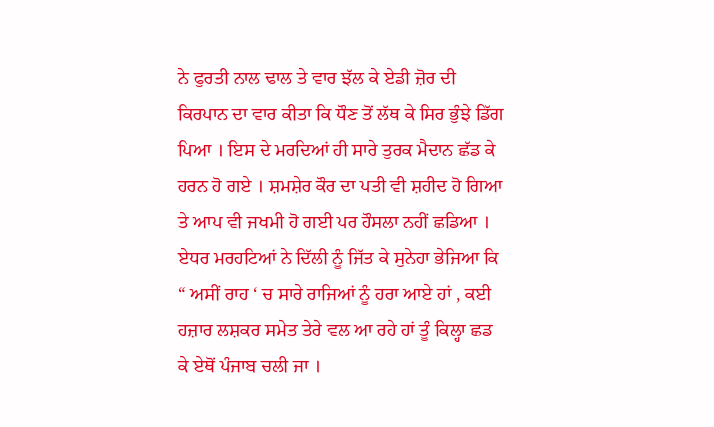ਨੇ ਫੁਰਤੀ ਨਾਲ ਢਾਲ ਤੇ ਵਾਰ ਝੱਲ ਕੇ ਏਡੀ ਜ਼ੋਰ ਦੀ ਕਿਰਪਾਨ ਦਾ ਵਾਰ ਕੀਤਾ ਕਿ ਧੌਣ ਤੋਂ ਲੱਥ ਕੇ ਸਿਰ ਭੁੰਝੇ ਡਿੱਗ ਪਿਆ । ਇਸ ਦੇ ਮਰਦਿਆਂ ਹੀ ਸਾਰੇ ਤੁਰਕ ਮੈਦਾਨ ਛੱਡ ਕੇ ਹਰਨ ਹੋ ਗਏ । ਸ਼ਮਸ਼ੇਰ ਕੌਰ ਦਾ ਪਤੀ ਵੀ ਸ਼ਹੀਦ ਹੋ ਗਿਆ ਤੇ ਆਪ ਵੀ ਜਖਮੀ ਹੋ ਗਈ ਪਰ ਹੌਸਲਾ ਨਹੀਂ ਛਡਿਆ । ਏਧਰ ਮਰਹਟਿਆਂ ਨੇ ਦਿੱਲੀ ਨੂੰ ਜਿੱਤ ਕੇ ਸੁਨੇਹਾ ਭੇਜਿਆ ਕਿ “ ਅਸੀਂ ਰਾਹ ‘ ਚ ਸਾਰੇ ਰਾਜਿਆਂ ਨੂੰ ਹਰਾ ਆਏ ਹਾਂ , ਕਈ ਹਜ਼ਾਰ ਲਸ਼ਕਰ ਸਮੇਤ ਤੇਰੇ ਵਲ ਆ ਰਹੇ ਹਾਂ ਤੂੰ ਕਿਲ੍ਹਾ ਛਡ ਕੇ ਏਥੋਂ ਪੰਜਾਬ ਚਲੀ ਜਾ ।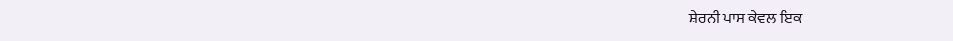ਸ਼ੇਰਨੀ ਪਾਸ ਕੇਵਲ ਇਕ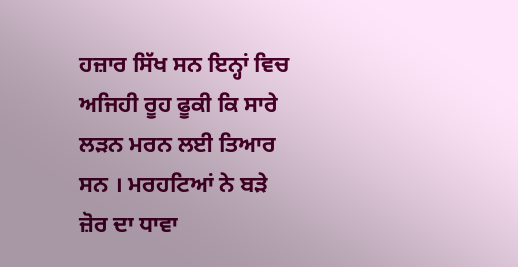ਹਜ਼ਾਰ ਸਿੱਖ ਸਨ ਇਨ੍ਹਾਂ ਵਿਚ ਅਜਿਹੀ ਰੂਹ ਫੂਕੀ ਕਿ ਸਾਰੇ ਲੜਨ ਮਰਨ ਲਈ ਤਿਆਰ ਸਨ । ਮਰਹਟਿਆਂ ਨੇ ਬੜੇ ਜ਼ੋਰ ਦਾ ਧਾਵਾ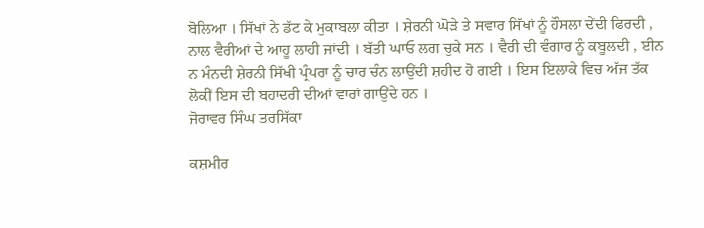ਬੋਲਿਆ । ਸਿੱਖਾਂ ਨੇ ਡੱਟ ਕੇ ਮੁਕਾਬਲਾ ਕੀਤਾ । ਸ਼ੇਰਨੀ ਘੋੜੇ ਤੇ ਸਵਾਰ ਸਿੱਖਾਂ ਨੂੰ ਹੌਸਲਾ ਦੇਂਦੀ ਫਿਰਦੀ , ਨਾਲ ਵੈਰੀਆਂ ਦੇ ਆਹੂ ਲਾਹੀ ਜਾਂਦੀ । ਬੱਤੀ ਘਾਓ ਲਗ ਚੁਕੇ ਸਨ । ਵੈਰੀ ਦੀ ਵੰਗਾਰ ਨੂੰ ਕਬੂਲਦੀ , ਈਨ ਨ ਮੰਨਦੀ ਸ਼ੇਰਨੀ ਸਿੱਖੀ ਪ੍ਰੰਪਰਾ ਨੂੰ ਚਾਰ ਚੰਨ ਲਾਉਂਦੀ ਸ਼ਹੀਦ ਹੋ ਗਈ । ਇਸ ਇਲਾਕੇ ਵਿਚ ਅੱਜ ਤੱਕ ਲੋਕੀਂ ਇਸ ਦੀ ਬਹਾਦਰੀ ਦੀਆਂ ਵਾਰਾਂ ਗਾਉਂਦੇ ਹਨ ।
ਜੋਰਾਵਰ ਸਿੰਘ ਤਰਸਿੱਕਾ

ਕਸ਼ਮੀਰ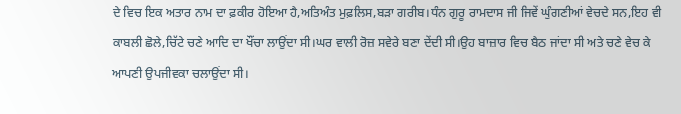ਦੇ ਵਿਚ ਇਕ ਅਤਾਰ ਨਾਮ ਦਾ ਫ਼ਕੀਰ ਹੋਇਆ ਹੈ,ਅਤਿਅੰਤ ਮੁਫ਼ਲਿਸ,ਬੜਾ ਗਰੀਬ।ਧੰਨ ਗੁਰੂ ਰਾਮਦਾਸ ਜੀ ਜਿਵੇਂ ਘੁੰਗਣੀਆਂ ਵੇਚਦੇ ਸਨ,ਇਹ ਵੀ ਕਾਬਲੀ ਛੋਲੇ,ਚਿੱਟੇ ਚਣੇ ਆਦਿ ਦਾ ਖੌਂਚਾ ਲਾਉਂਦਾ ਸੀ।ਘਰ ਵਾਲੀ ਰੋਜ਼ ਸਵੇਰੇ ਬਣਾ ਦੇਂਦੀ ਸੀ।ਉਹ ਬਾਜ਼ਾਰ ਵਿਚ ਬੈਠ ਜਾਂਦਾ ਸੀ ਅਤੇ ਚਣੇ ਵੇਚ ਕੇ ਆਪਣੀ ਉਪਜੀਵਕਾ ਚਲਾਉਂਦਾ ਸੀ।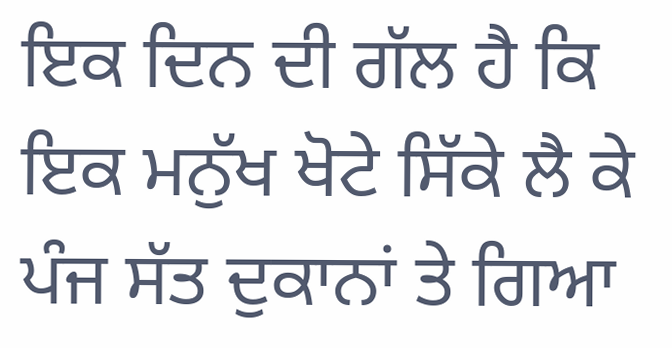ਇਕ ਦਿਨ ਦੀ ਗੱਲ ਹੈ ਕਿ ਇਕ ਮਨੁੱਖ ਖੋਟੇ ਸਿੱਕੇ ਲੈ ਕੇ ਪੰਜ ਸੱਤ ਦੁਕਾਨਾਂ ਤੇ ਗਿਆ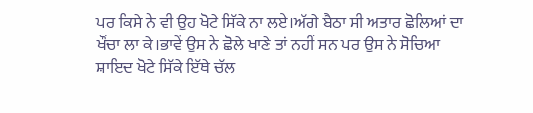ਪਰ ਕਿਸੇ ਨੇ ਵੀ ਉਹ ਖੋਟੇ ਸਿੱਕੇ ਨਾ ਲਏ।ਅੱਗੇ ਬੈਠਾ ਸੀ ਅਤਾਰ ਛੋਲਿਆਂ ਦਾ ਖੌਂਚਾ ਲਾ ਕੇ।ਭਾਵੇਂ ਉਸ ਨੇ ਛੋਲੇ ਖਾਣੇ ਤਾਂ ਨਹੀਂ ਸਨ ਪਰ ਉਸ ਨੇ ਸੋਚਿਆ ਸ਼ਾਇਦ ਖੋਟੇ ਸਿੱਕੇ ਇੱਥੇ ਚੱਲ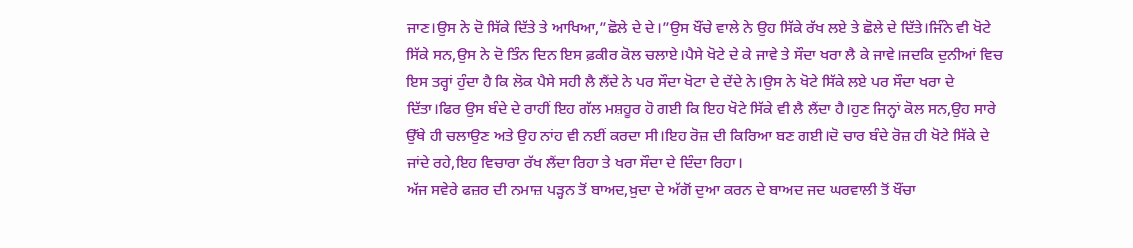ਜਾਣ।ਉਸ ਨੇ ਦੋ ਸਿੱਕੇ ਦਿੱਤੇ ਤੇ ਆਖਿਆ,”ਛੋਲੇ ਦੇ ਦੇ।”ਉਸ ਖੌਂਚੇ ਵਾਲੇ ਨੇ ਉਹ ਸਿੱਕੇ ਰੱਖ ਲਏ ਤੇ ਛੋਲੇ ਦੇ ਦਿੱਤੇ।ਜਿੰਨੇ ਵੀ ਖੋਟੇ ਸਿੱਕੇ ਸਨ,ਉਸ ਨੇ ਦੋ ਤਿੰਨ ਦਿਨ ਇਸ ਫ਼ਕੀਰ ਕੋਲ ਚਲਾਏ।ਪੈਸੇ ਖੋਟੇ ਦੇ ਕੇ ਜਾਵੇ ਤੇ ਸੌਦਾ ਖਰਾ ਲੈ ਕੇ ਜਾਵੇ।ਜਦਕਿ ਦੁਨੀਆਂ ਵਿਚ ਇਸ ਤਰ੍ਹਾਂ ਹੁੰਦਾ ਹੈ ਕਿ ਲੋਕ ਪੈਸੇ ਸਹੀ ਲੈ ਲੈਂਦੇ ਨੇ ਪਰ ਸੌਦਾ ਖੋਟਾ ਦੇ ਦੇਂਦੇ ਨੇ।ਉਸ ਨੇ ਖੋਟੇ ਸਿੱਕੇ ਲਏ ਪਰ ਸੌਦਾ ਖਰਾ ਦੇ ਦਿੱਤਾ।ਫਿਰ ਉਸ ਬੰਦੇ ਦੇ ਰਾਹੀਂ ਇਹ ਗੱਲ ਮਸ਼ਹੂਰ ਹੋ ਗਈ ਕਿ ਇਹ ਖੋਟੇ ਸਿੱਕੇ ਵੀ ਲੈ ਲੈਂਦਾ ਹੈ।ਹੁਣ ਜਿਨ੍ਹਾਂ ਕੋਲ ਸਨ,ਉਹ ਸਾਰੇ ਉੱਥੇ ਹੀ ਚਲਾਉਣ ਅਤੇ ਉਹ ਨਾਂਹ ਵੀ ਨਈਂ ਕਰਦਾ ਸੀ।ਇਹ ਰੋਜ਼ ਦੀ ਕਿਰਿਆ ਬਣ ਗਈ।ਦੋ ਚਾਰ ਬੰਦੇ ਰੋਜ਼ ਹੀ ਖੋਟੇ ਸਿੱਕੇ ਦੇ ਜਾਂਦੇ ਰਹੇ,ਇਹ ਵਿਚਾਰਾ ਰੱਖ ਲੈਂਦਾ ਰਿਹਾ ਤੇ ਖਰਾ ਸੌਦਾ ਦੇ ਦਿੰਦਾ ਰਿਹਾ।
ਅੱਜ ਸਵੇਰੇ ਫਜ਼ਰ ਦੀ ਨਮਾਜ਼ ਪੜ੍ਹਨ ਤੋਂ ਬਾਅਦ,ਖ਼ੁਦਾ ਦੇ ਅੱਗੋਂ ਦੁਆ ਕਰਨ ਦੇ ਬਾਅਦ ਜਦ ਘਰਵਾਲੀ ਤੋਂ ਖੌਂਚਾ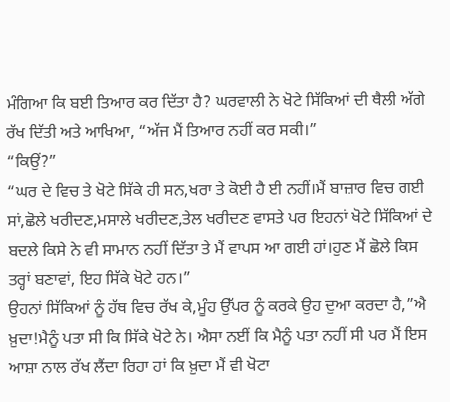ਮੰਗਿਆ ਕਿ ਬਈ ਤਿਆਰ ਕਰ ਦਿੱਤਾ ਹੈ? ਘਰਵਾਲੀ ਨੇ ਖੋਟੇ ਸਿੱਕਿਆਂ ਦੀ ਥੈਲੀ ਅੱਗੇ ਰੱਖ ਦਿੱਤੀ ਅਤੇ ਆਖਿਆ, “ਅੱਜ ਮੈਂ ਤਿਆਰ ਨਹੀਂ ਕਰ ਸਕੀ।”
“ਕਿਉਂ?”
“ਘਰ ਦੇ ਵਿਚ ਤੇ ਖੋਟੇ ਸਿੱਕੇ ਹੀ ਸਨ,ਖਰਾ ਤੇ ਕੋਈ ਹੈ ਈ ਨਹੀਂ।ਮੈਂ ਬਾਜ਼ਾਰ ਵਿਚ ਗਈ ਸਾਂ,ਛੋਲੇ ਖਰੀਦਣ,ਮਸਾਲੇ ਖਰੀਦਣ,ਤੇਲ ਖਰੀਦਣ ਵਾਸਤੇ ਪਰ ਇਹਨਾਂ ਖੋਟੇ ਸਿੱਕਿਆਂ ਦੇ ਬਦਲੇ ਕਿਸੇ ਨੇ ਵੀ ਸਾਮਾਨ ਨਹੀਂ ਦਿੱਤਾ ਤੇ ਮੈਂ ਵਾਪਸ ਆ ਗਈ ਹਾਂ।ਹੁਣ ਮੈਂ ਛੋਲੇ ਕਿਸ ਤਰ੍ਹਾਂ ਬਣਾਵਾਂ, ਇਹ ਸਿੱਕੇ ਖੋਟੇ ਹਨ।”
ਉਹਨਾਂ ਸਿੱਕਿਆਂ ਨੂੰ ਹੱਥ ਵਿਚ ਰੱਖ ਕੇ,ਮੂੰਹ ਉੱਪਰ ਨੂੰ ਕਰਕੇ ਉਹ ਦੁਆ ਕਰਦਾ ਹੈ,”ਐ ਖ਼ੁਦਾ!ਮੈਨੂੰ ਪਤਾ ਸੀ ਕਿ ਸਿੱਕੇ ਖੋਟੇ ਨੇ। ਐਸਾ ਨਈਂ ਕਿ ਮੈਨੂੰ ਪਤਾ ਨਹੀਂ ਸੀ ਪਰ ਮੈਂ ਇਸ ਆਸ਼ਾ ਨਾਲ ਰੱਖ ਲੈਂਦਾ ਰਿਹਾ ਹਾਂ ਕਿ ਖ਼ੁਦਾ ਮੈਂ ਵੀ ਖੋਟਾ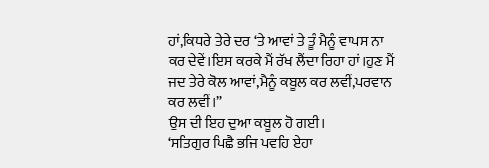ਹਾਂ,ਕਿਧਰੇ ਤੇਰੇ ਦਰ ‘ਤੇ ਆਵਾਂ ਤੇ ਤੂੰ ਮੈਨੂੰ ਵਾਪਸ ਨਾ ਕਰ ਦੇਵੇਂ।ਇਸ ਕਰਕੇ ਮੈਂ ਰੱਖ ਲੈਂਦਾ ਰਿਹਾ ਹਾਂ।ਹੁਣ ਮੈਂ ਜਦ ਤੇਰੇ ਕੋਲ ਆਵਾਂ,ਮੈਨੂੰ ਕਬੂਲ ਕਰ ਲਵੀਂ,ਪਰਵਾਨ ਕਰ ਲਵੀਂ।”
ਉਸ ਦੀ ਇਹ ਦੁਆ ਕਬੂਲ ਹੋ ਗਈ।
‘ਸਤਿਗੁਰ ਪਿਛੈ ਭਜਿ ਪਵਹਿ ਏਹਾ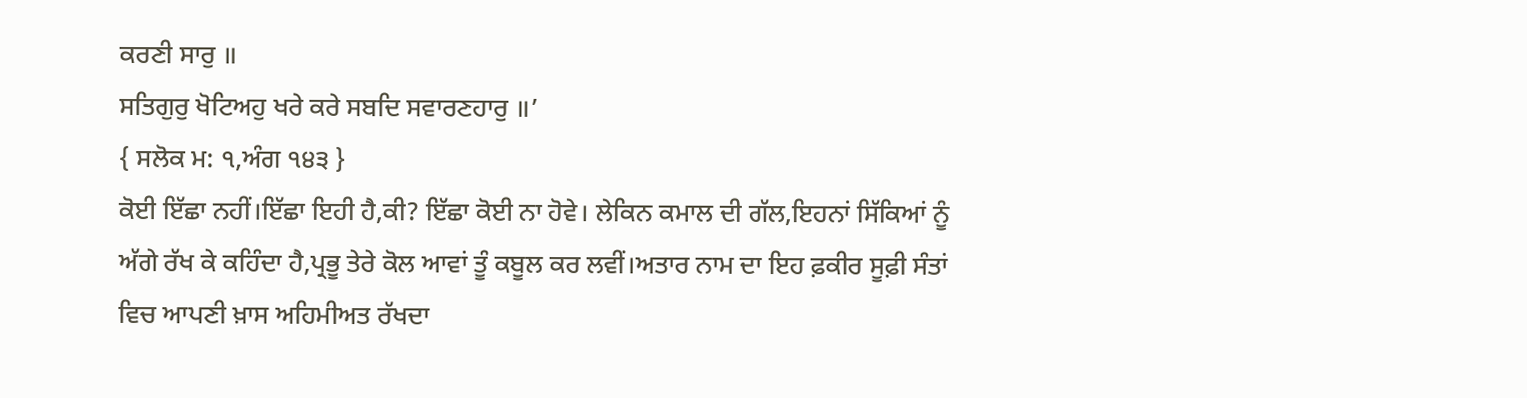ਕਰਣੀ ਸਾਰੁ ॥
ਸਤਿਗੁਰੁ ਖੋਟਿਅਹੁ ਖਰੇ ਕਰੇ ਸਬਦਿ ਸਵਾਰਣਹਾਰੁ ॥’
{ ਸਲੋਕ ਮ: ੧,ਅੰਗ ੧੪੩ }
ਕੋਈ ਇੱਛਾ ਨਹੀਂ।ਇੱਛਾ ਇਹੀ ਹੈ,ਕੀ? ਇੱਛਾ ਕੋਈ ਨਾ ਹੋਵੇ। ਲੇਕਿਨ ਕਮਾਲ ਦੀ ਗੱਲ,ਇਹਨਾਂ ਸਿੱਕਿਆਂ ਨੂੰ ਅੱਗੇ ਰੱਖ ਕੇ ਕਹਿੰਦਾ ਹੈ,ਪ੍ਰਭੂ ਤੇਰੇ ਕੋਲ ਆਵਾਂ ਤੂੰ ਕਬੂਲ ਕਰ ਲਵੀਂ।ਅਤਾਰ ਨਾਮ ਦਾ ਇਹ ਫ਼ਕੀਰ ਸੂਫ਼ੀ ਸੰਤਾਂ ਵਿਚ ਆਪਣੀ ਖ਼ਾਸ ਅਹਿਮੀਅਤ ਰੱਖਦਾ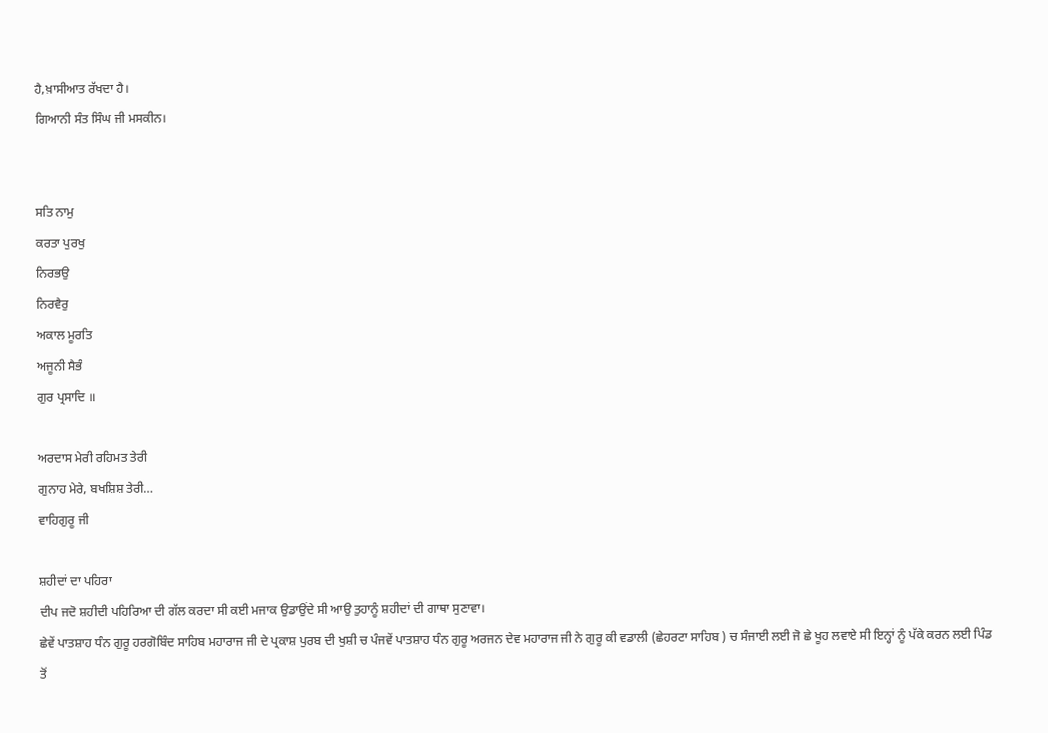ਹੈ,ਖ਼ਾਸੀਆਤ ਰੱਖਦਾ ਹੈ।
ਗਿਆਨੀ ਸੰਤ ਸਿੰਘ ਜੀ ਮਸਕੀਨ।


ਸਤਿ ਨਾਮੁ
ਕਰਤਾ ਪੁਰਖੁ
ਨਿਰਭਉ
ਨਿਰਵੈਰੁ
ਅਕਾਲ ਮੂਰਤਿ
ਅਜੂਨੀ ਸੈਭੰ
ਗੁਰ ਪ੍ਰਸਾਦਿ ॥

ਅਰਦਾਸ ਮੇਰੀ ਰਹਿਮਤ ਤੇਰੀ
ਗੁਨਾਹ ਮੇਰੇ, ਬਖਸ਼ਿਸ਼ ਤੇਰੀ…
ਵਾਹਿਗੁਰੂ ਜੀ

ਸ਼ਹੀਦਾਂ ਦਾ ਪਹਿਰਾ
ਦੀਪ ਜਦੋ ਸ਼ਹੀਦੀ ਪਹਿਰਿਆ ਦੀ ਗੱਲ ਕਰਦਾ ਸੀ ਕਈ ਮਜਾਕ ਉਡਾਉਂਦੇ ਸੀ ਆਉ ਤੁਹਾਨੂੰ ਸ਼ਹੀਦਾਂ ਦੀ ਗਾਥਾ ਸੁਣਾਵਾ।
ਛੇਵੇਂ ਪਾਤਸ਼ਾਹ ਧੰਨ ਗੁਰੂ ਹਰਗੋਬਿੰਦ ਸਾਹਿਬ ਮਹਾਰਾਜ ਜੀ ਦੇ ਪ੍ਰਕਾਸ਼ ਪੁਰਬ ਦੀ ਖੁਸ਼ੀ ਚ ਪੰਜਵੇਂ ਪਾਤਸ਼ਾਹ ਧੰਨ ਗੁਰੂ ਅਰਜਨ ਦੇਵ ਮਹਾਰਾਜ ਜੀ ਨੇ ਗੁਰੂ ਕੀ ਵਡਾਲੀ (ਛੇਹਰਟਾ ਸਾਹਿਬ ) ਚ ਸੰਜਾਈ ਲਈ ਜੋ ਛੇ ਖੂਹ ਲਵਾਏ ਸੀ ਇਨ੍ਹਾਂ ਨੂੰ ਪੱਕੇ ਕਰਨ ਲਈ ਪਿੰਡ ਤੋਂ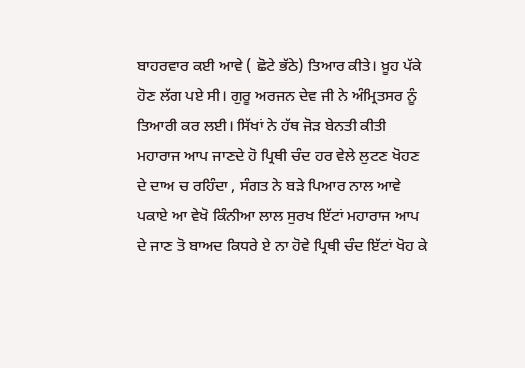ਬਾਹਰਵਾਰ ਕਈ ਆਵੇ ( ਛੋਟੇ ਭੱਠੇ) ਤਿਆਰ ਕੀਤੇ। ਖ਼ੂਹ ਪੱਕੇ ਹੋਣ ਲੱਗ ਪਏ ਸੀ। ਗੁਰੂ ਅਰਜਨ ਦੇਵ ਜੀ ਨੇ ਅੰਮ੍ਰਿਤਸਰ ਨੂੰ ਤਿਆਰੀ ਕਰ ਲਈ। ਸਿੱਖਾਂ ਨੇ ਹੱਥ ਜੋੜ ਬੇਨਤੀ ਕੀਤੀ ਮਹਾਰਾਜ ਆਪ ਜਾਣਦੇ ਹੋ ਪ੍ਰਿਥੀ ਚੰਦ ਹਰ ਵੇਲੇ ਲੁਟਣ ਖੋਹਣ ਦੇ ਦਾਅ ਚ ਰਹਿੰਦਾ , ਸੰਗਤ ਨੇ ਬੜੇ ਪਿਆਰ ਨਾਲ ਆਵੇ ਪਕਾਏ ਆ ਵੇਖੋ ਕਿੰਨੀਆ ਲਾਲ ਸੁਰਖ ਇੱਟਾਂ ਮਹਾਰਾਜ ਆਪ ਦੇ ਜਾਣ ਤੋ ਬਾਅਦ ਕਿਧਰੇ ਏ ਨਾ ਹੋਵੇ ਪ੍ਰਿਥੀ ਚੰਦ ਇੱਟਾਂ ਖੋਹ ਕੇ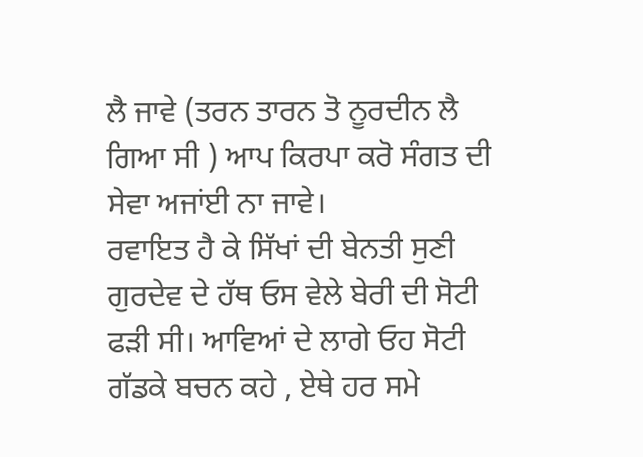ਲੈ ਜਾਵੇ (ਤਰਨ ਤਾਰਨ ਤੋ ਨੂਰਦੀਨ ਲੈ ਗਿਆ ਸੀ ) ਆਪ ਕਿਰਪਾ ਕਰੋ ਸੰਗਤ ਦੀ ਸੇਵਾ ਅਜਾਂਈ ਨਾ ਜਾਵੇ।
ਰਵਾਇਤ ਹੈ ਕੇ ਸਿੱਖਾਂ ਦੀ ਬੇਨਤੀ ਸੁਣੀ ਗੁਰਦੇਵ ਦੇ ਹੱਥ ਓਸ ਵੇਲੇ ਬੇਰੀ ਦੀ ਸੋਟੀ ਫੜੀ ਸੀ। ਆਵਿਆਂ ਦੇ ਲਾਗੇ ਓਹ ਸੋਟੀ ਗੱਡਕੇ ਬਚਨ ਕਹੇ , ਏਥੇ ਹਰ ਸਮੇ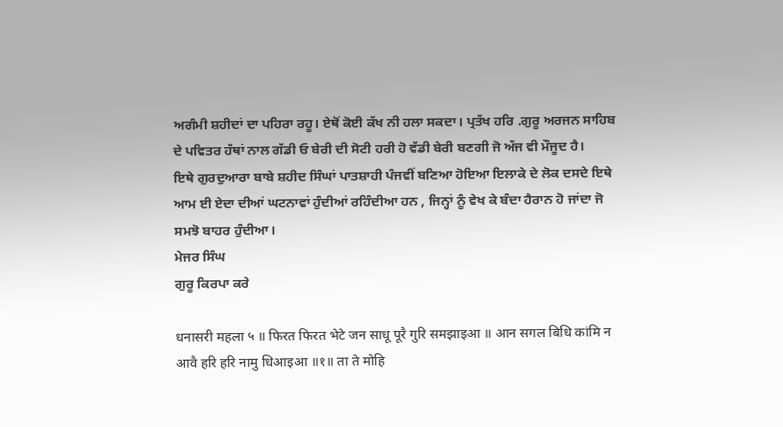ਅਗੰਮੀ ਸ਼ਹੀਦਾਂ ਦਾ ਪਹਿਰਾ ਰਹੂ। ਏਥੋਂ ਕੋਈ ਕੱਖ ਨੀ ਹਲਾ ਸਕਦਾ। ਪ੍ਰਤੱਖ ਹਰਿ .ਗੁਰੂ ਅਰਜਨ ਸਾਹਿਬ ਦੇ ਪਵਿਤਰ ਹੱਥਾਂ ਨਾਲ ਗੱਡੀ ਓ ਬੇਰੀ ਦੀ ਸੋਟੀ ਹਰੀ ਹੋ ਵੱਡੀ ਬੇਰੀ ਬਣਗੀ ਜੋ ਅੱਜ ਵੀ ਮੌਜੂਦ ਹੈ।
ਇਥੇ ਗੁਰਦੁਆਰਾ ਬਾਬੇ ਸ਼ਹੀਦ ਸਿੰਘਾਂ ਪਾਤਸ਼ਾਹੀ ਪੰਜਵੀਂ ਬਣਿਆ ਹੋਇਆ ਇਲਾਕੇ ਦੇ ਲੋਕ ਦਸਦੇ ਇਥੇ ਆਮ ਈ ਏਦਾ ਦੀਆਂ ਘਟਨਾਵਾਂ ਹੁੰਦੀਆਂ ਰਹਿੰਦੀਆ ਹਨ , ਜਿਨ੍ਹਾਂ ਨੂੰ ਵੇਖ ਕੇ ਬੰਦਾ ਹੈਰਾਨ ਹੋ ਜਾਂਦਾ ਜੋ ਸਮਝੋ ਬਾਹਰ ਹੁੰਦੀਆ।
ਮੇਜਰ ਸਿੰਘ
ਗੁਰੂ ਕਿਰਪਾ ਕਰੇ

धनासरी महला ५ ॥ फिरत फिरत भेटे जन साधू पूरै गुरि समझाइआ ॥ आन सगल बिधि कांमि न आवै हरि हरि नामु धिआइआ ॥१॥ ता ते मोहि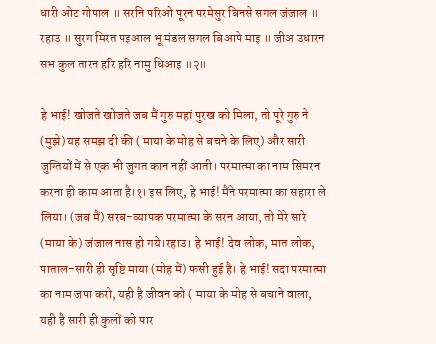धारी ओट गोपाल ॥ सरनि परिओ पूरन परमेसुर बिनसे सगल जंजाल ॥ रहाउ ॥ सुरग मिरत पइआल भू मंडल सगल बिआपे माइ ॥ जीअ उधारन सभ कुल तारन हरि हरि नामु धिआइ ॥२॥

हे भाई! खोजते खोजते जब मैं गुरु महां पुरख को मिला, तो पूरे गुरु ने (मुझे) यह समझ दी की ( माया के मोह से बचने के लिए) और सारी जुग्तियों में से एक भी जुगत कान नहीं आती। परमात्मा का नाम सिमरन करना ही काम आता है।१। इस लिए, हे भाई! मैंने परमात्मा का सहारा ले लिया। (जब मैं) सरब-व्यापक परमात्मा के सरन आया, तो मेरे सारे (माया के) जंजाल नास हो गये।रहाउ। हे भाई! देव लोक, मात लोक, पाताल-सारी ही सृष्टि माया (मोह में) फसी हुई है। हे भाई! सदा परमात्मा का नाम जपा करो, यही है जीवन को ( माया के मोह से बचाने वाला, यही है सारी ही कुलों को पार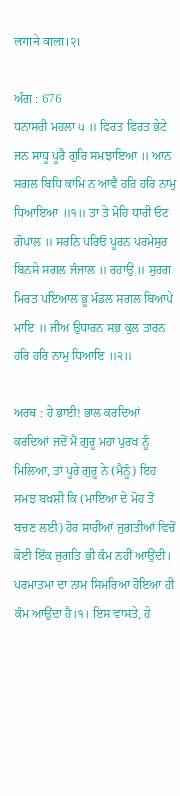लगाने वाला।२।

ਅੰਗ : 676
ਧਨਾਸਰੀ ਮਹਲਾ ੫ ॥ ਫਿਰਤ ਫਿਰਤ ਭੇਟੇ ਜਨ ਸਾਧੂ ਪੂਰੈ ਗੁਰਿ ਸਮਝਾਇਆ ॥ ਆਨ ਸਗਲ ਬਿਧਿ ਕਾਂਮਿ ਨ ਆਵੈ ਹਰਿ ਹਰਿ ਨਾਮੁ ਧਿਆਇਆ ॥੧॥ ਤਾ ਤੇ ਮੋਹਿ ਧਾਰੀ ਓਟ ਗੋਪਾਲ ॥ ਸਰਨਿ ਪਰਿਓ ਪੂਰਨ ਪਰਮੇਸੁਰ ਬਿਨਸੇ ਸਗਲ ਜੰਜਾਲ ॥ ਰਹਾਉ ॥ ਸੁਰਗ ਮਿਰਤ ਪਇਆਲ ਭੂ ਮੰਡਲ ਸਗਲ ਬਿਆਪੇ ਮਾਇ ॥ ਜੀਅ ਉਧਾਰਨ ਸਭ ਕੁਲ ਤਾਰਨ ਹਰਿ ਹਰਿ ਨਾਮੁ ਧਿਆਇ ॥੨॥

ਅਰਥ : ਹੇ ਭਾਈ! ਭਾਲ ਕਰਦਿਆਂ ਕਰਦਿਆਂ ਜਦੋਂ ਮੈਂ ਗੁਰੂ ਮਹਾ ਪੁਰਖ ਨੂੰ ਮਿਲਿਆ, ਤਾਂ ਪੂਰੇ ਗੁਰੂ ਨੇ (ਮੈਨੂੰ) ਇਹ ਸਮਝ ਬਖ਼ਸ਼ੀ ਕਿ (ਮਾਇਆ ਦੇ ਮੋਹ ਤੋਂ ਬਚਣ ਲਈ) ਹੋਰ ਸਾਰੀਆਂ ਜੁਗਤੀਆਂ ਵਿਚੋਂ ਕੋਈ ਇੱਕ ਜੁਗਤਿ ਭੀ ਕੰਮ ਨਹੀਂ ਆਉਂਦੀ। ਪਰਮਾਤਮਾ ਦਾ ਨਾਮ ਸਿਮਰਿਆ ਹੋਇਆ ਹੀ ਕੰਮ ਆਉਂਦਾ ਹੈ।੧। ਇਸ ਵਾਸਤੇ, ਹੇ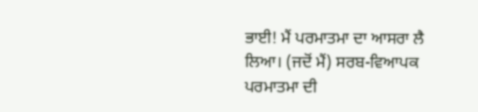ਭਾਈ! ਮੈਂ ਪਰਮਾਤਮਾ ਦਾ ਆਸਰਾ ਲੈ ਲਿਆ। (ਜਦੋਂ ਮੈਂ) ਸਰਬ-ਵਿਆਪਕ ਪਰਮਾਤਮਾ ਦੀ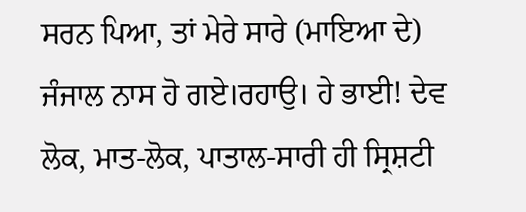ਸਰਨ ਪਿਆ, ਤਾਂ ਮੇਰੇ ਸਾਰੇ (ਮਾਇਆ ਦੇ) ਜੰਜਾਲ ਨਾਸ ਹੋ ਗਏ।ਰਹਾਉ। ਹੇ ਭਾਈ! ਦੇਵ ਲੋਕ, ਮਾਤ-ਲੋਕ, ਪਾਤਾਲ-ਸਾਰੀ ਹੀ ਸ੍ਰਿਸ਼ਟੀ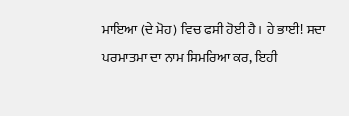ਮਾਇਆ (ਦੇ ਮੋਹ) ਵਿਚ ਫਸੀ ਹੋਈ ਹੈ। ਹੇ ਭਾਈ! ਸਦਾ ਪਰਮਾਤਮਾ ਦਾ ਨਾਮ ਸਿਮਰਿਆ ਕਰ, ਇਹੀ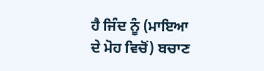ਹੈ ਜਿੰਦ ਨੂੰ (ਮਾਇਆ ਦੇ ਮੋਹ ਵਿਚੋਂ) ਬਚਾਣ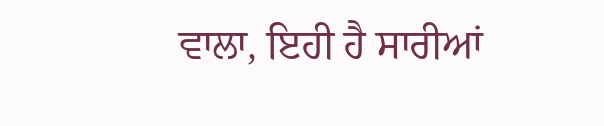ਵਾਲਾ, ਇਹੀ ਹੈ ਸਾਰੀਆਂ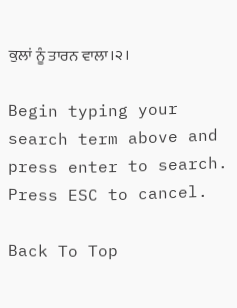ਕੁਲਾਂ ਨੂੰ ਤਾਰਨ ਵਾਲਾ।੨।

Begin typing your search term above and press enter to search. Press ESC to cancel.

Back To Top